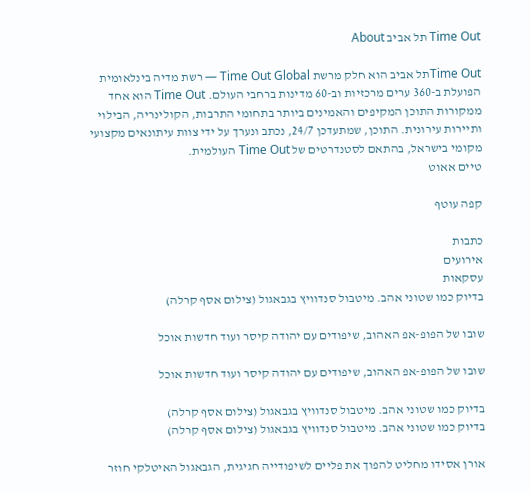Time Out תל אביב About

Time Outתל אביב הוא חלק מרשת Time Out Global — רשת מדיה בינלאומית הפועלת ב-360 ערים מרכזיות וב-60 מדינות ברחבי העולם. Time Out הוא אחד ממקורות התוכן המקיפים והאמינים ביותר בתחומי התרבות, הקולינריה, הבילוי ותיירות עירונית. התוכן, שמתעדכן 24/7, נכתב ונערך על ידי צוות עיתונאים מקצועי מקומי בישראל, בהתאם לסטנדרטים של Time Out העולמית.
טיים אאוט

קפה עוטף

כתבות
אירועים
עסקאות
בדיוק כמו שטוני אהב. מיטבול סנדוויץ בגבאגול (צילום אסף קרלה)

שובו של הפופ-אפ האהוב, שיפודים עם יהודה קיסר ועוד חדשות אוכל

שובו של הפופ-אפ האהוב, שיפודים עם יהודה קיסר ועוד חדשות אוכל

בדיוק כמו שטוני אהב. מיטבול סנדוויץ בגבאגול (צילום אסף קרלה)
בדיוק כמו שטוני אהב. מיטבול סנדוויץ בגבאגול (צילום אסף קרלה)

אורן אסידו מחליט להפוך את פליים לשיפודייה חגיגית, הגבאגול האיטלקי חוזר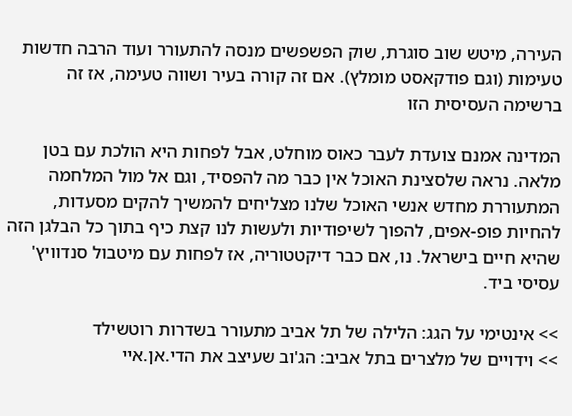העירה, מיטש שוב סוגרת, שוק הפשפשים מנסה להתעורר ועוד הרבה חדשות טעימות (וגם פודקאסט מומלץ). אם זה קורה בעיר ושווה טעימה, אז זה ברשימה העסיסית הזו

המדינה אמנם צועדת לעבר כאוס מוחלט, אבל לפחות היא הולכת עם בטן מלאה. נראה שלסצינת האוכל אין כבר מה להפסיד, וגם אל מול המלחמה המתעוררת מחדש אנשי האוכל שלנו מצליחים להמשיך להקים מסעדות, להחיות פופ-אפים, להפוך לשיפודיות ולעשות לנו קצת כיף בתוך כל הבלגן הזה שהיא חיים בישראל. נו, אם כבר דיקטטוריה, אז לפחות עם מיטבול סנדוויץ' עסיסי ביד.

>> אינטימי על הגג: הלילה של תל אביב מתעורר בשדרות רוטשילד
>> וידויים של מלצרים בתל אביב: הג'וב שעיצב את הדי.אן.איי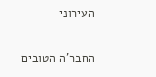העירוני

החבר'ה הטובים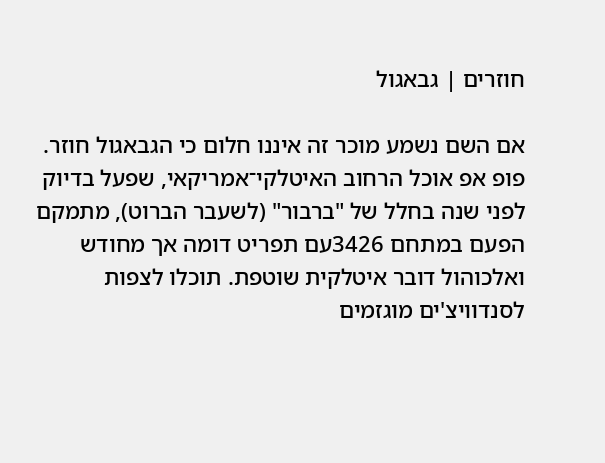חוזרים | גבאגול

אם השם נשמע מוכר זה איננו חלום כי הגבאגול חוזר. פופ אפ אוכל הרחוב האיטלקי־אמריקאי, שפעל בדיוק לפני שנה בחלל של "ברבור" (לשעבר הברוט), מתמקם הפעם במתחם 3426עם תפריט דומה אך מחודש ואלכוהול דובר איטלקית שוטפת. תוכלו לצפות לסנדוויצ'ים מוגזמים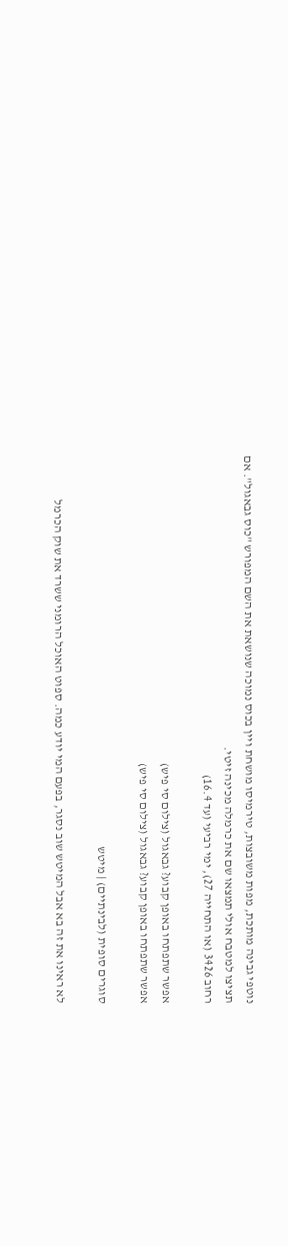נוטפי גבינה מותכת, מפות משובצות, טירמיסו מושחת ויין בכוס נמוכה שנושאת את השם המפורש "כוס גבאגול". אם תציצו למטבח אולי תמצאו שם את כרמלה מכינה זיטי.
רחוב 3426 (או התחייה 27), ימי רביעי (עד 16.4)

אפשר שתפתחו באופן קבוע? גבאגול (צילום סי פיש)
אפשר שתפתחו באופן קבוע? גבאגול (צילום סי פיש)

סוגרים סופית (לבינתיים) | מיטש

לא ראינו את זה בא אבל המיטש שוב נסגר, בפעם המי יודע כמה. ספוט האוכל הרומני ששרד את שוק הכרמל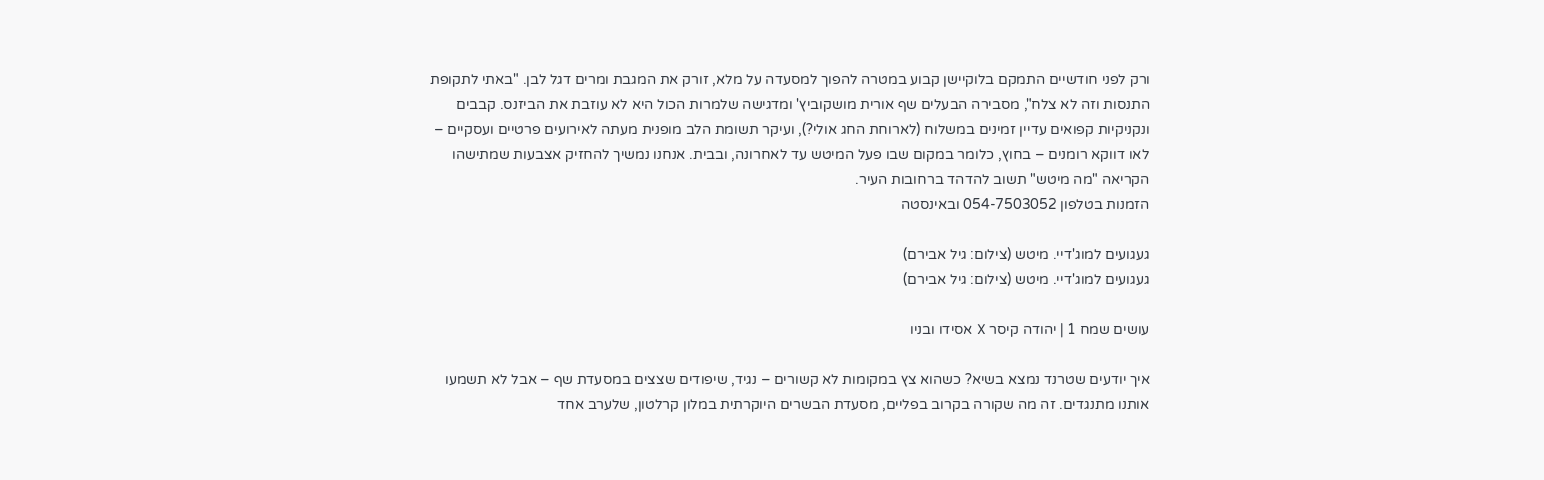ורק לפני חודשיים התמקם בלוקיישן קבוע במטרה להפוך למסעדה על מלא, זורק את המגבת ומרים דגל לבן. "באתי לתקופת התנסות וזה לא צלח", מסבירה הבעלים שף אורית מושקוביץ' ומדגישה שלמרות הכול היא לא עוזבת את הביזנס. קבבים ונקניקיות קפואים עדיין זמינים במשלוח (לארוחת החג אולי?), ועיקר תשומת הלב מופנית מעתה לאירועים פרטיים ועסקיים – לאו דווקא רומנים – בחוץ, כלומר במקום שבו פעל המיטש עד לאחרונה, ובבית. אנחנו נמשיך להחזיק אצבעות שמתישהו הקריאה "מה מיטש" תשוב להדהד ברחובות העיר.
הזמנות בטלפון 054-7503052 ובאינסטה

געגועים למוג'דיי. מיטש (צילום: גיל אבירם)
געגועים למוג'דיי. מיטש (צילום: גיל אבירם)

עושים שמח 1 | יהודה קיסר X אסידו ובניו

איך יודעים שטרנד נמצא בשיא? כשהוא צץ במקומות לא קשורים – נגיד, שיפודים שצצים במסעדת שף – אבל לא תשמעו אותנו מתנגדים. זה מה שקורה בקרוב בפליים, מסעדת הבשרים היוקרתית במלון קרלטון, שלערב אחד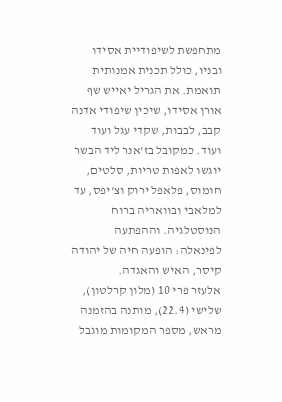מתחפשת לשיפודיית אסידו ובניו, כולל תכנית אמנותית תואמת. את הגריל יאייש שף אורן אסידו, שיכין שיפודי אדנה קבב, לבבות, שקדי עגל ועוד ועוד. כמקובל בז'אנר ליד הבשר יוגשו לאפות טריות, סלטים, חומוס, פלאפל ירוק וצ'יפס, עד למלאבי ובוואריה ברוח הנוסטלגיה. וההפתעה לפינאלה: הופעה חיה של יהודה קיסר, האיש והאגדה.
אלעזר פרי 10 (מלון קרלטון), שלישי (22.4), מותנה בהזמנה מראש, מספר המקומות מוגבל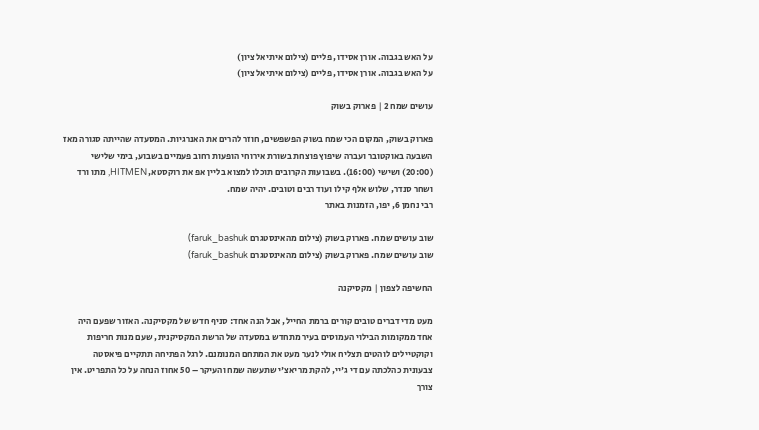על האש בגבוה. אורן אסידו, פליים (צילום איתיאל ציון)
על האש בגבוה. אורן אסידו, פליים (צילום איתיאל ציון)

עושים שמח 2 | פארוק בשוק

פארוק בשוק, המקום הכי שמח בשוק הפשפשים, חוזר להרים את האנרגיות. המסעדה שהייתה סגורה מאז השבעה באוקטובר ועברה שיפוץ פוצחת בשורת אירוחי הופעות רחוב פעמיים בשבוע, בימי שלישי (20:00) ושישי (16:00). בשבועות הקרובים תוכלו למצוא בליין אפ את רוקסטא, HITMEN, מתו ורד ושחר סנדר, שלוש אלף קילו ועוד רבים וטובים. יהיה שמח.
רבי נחמן 6, יפו, הזמנות באתר

שוב עושים שמח. פארוק בשוק (צילום מהאינסטגרם faruk_bashuk)
שוב עושים שמח. פארוק בשוק (צילום מהאינסטגרם faruk_bashuk)

החשיפה לצפון | מקסיקנה

מעט מדי דברים טובים קורים ברמת החייל, אבל הנה אחד: סניף חדש של מקסיקנה. האזור שפעם היה אחד ממקומות הבילוי העמוסים בעיר מתחדש במסעדה של הרשת המקסיקנית, שעם מנות חריפות וקוקטיילים לוהטים תצליח אולי לנער מעט את המתחם המנומנם. לרגל הפתיחה תתקיים פיאסטה צבעונית כהלכתה עם די ג'יי, להקת מריאצ'י שתעשה שמח והעיקר – 50 אחוז הנחה על כל התפריט. אין צורך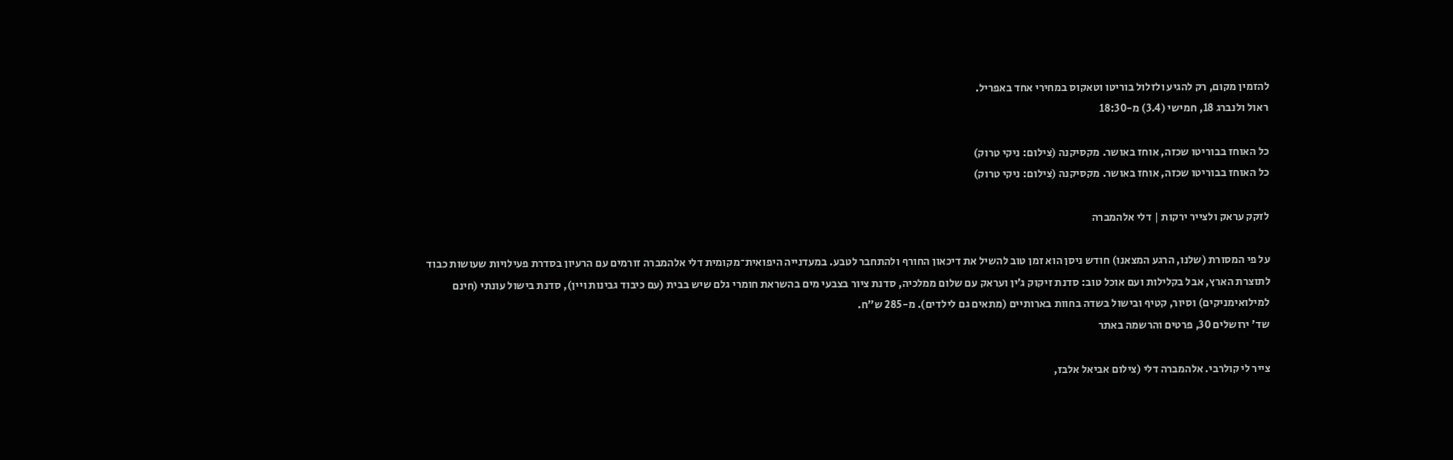להזמין מקום, רק להגיע ולזלול בוריטו וטאקוס במחירי אחד באפריל.
ראול ולנברג 18, חמישי (3.4) מ-18:30

כל האוחז בבוריטו שכזה, אוחז באושר. מקסיקנה (צילום: ניקי טרוק)
כל האוחז בבוריטו שכזה, אוחז באושר. מקסיקנה (צילום: ניקי טרוק)

לזקק עראק ולצייר ירקות | דלי אלהמברה

על פי המסורת (שלנו, הרגע המצאנו) חודש ניסן הוא זמן טוב להשיל את דיכאון החורף ולהתחבר לטבע. במעדנייה היפואית־מקומית דלי אלהמברה זורמים עם הרעיון בסדרת פעילויות שעושות כבוד לתוצרת הארץ, אבל בקלילות ועם אוכל טוב: סדנת זיקוק ג׳ין ועראק עם שלום ממלכיה, סדנת ציור בצבעי מים בהשראת חומרי גלם שיש בבית (עם כיבוד גבינות ויין), סדנת בישול עונתי (חינם למילואימניקים) וסיור, קטיף ובישול בשדה בחוות בארותיים (מתאים גם לילדים). מ-285 ש"ח.
שד' ירושלים 30, פרטים והרשמה באתר

צייר לי קולרבי. אלהמברה דלי (צילום אביאל אלבז,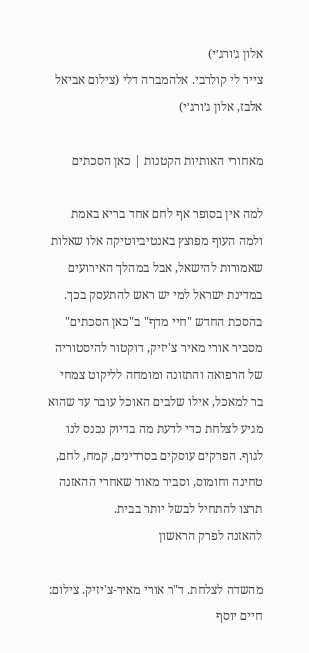אלון ג׳ורג׳י)
צייר לי קולרבי. אלהמברה דלי (צילום אביאל אלבז, אלון ג׳ורג׳י)

מאחורי האותיות הקטנות | כאן הסכתים

למה אין בסופר אף לחם אחד בריא באמת ולמה העוף מפוצץ באנטיביוטיקה אלו שאלות שאמורות להישאל, אבל במהלך האירועים במדינת ישראל למי יש ראש להתעסק בכך. בהסכת החדש "חיי מדף" ב"כאן הסכתים" מסביר אורי מאיר צ'יזיק, דוקטור להיסטוריה של הרפואה והתזונה ומומחה לליקוט צמחי בר למאכל, אילו שלבים האוכל עובר עד שהוא מגיע לצלחת כדי לדעת מה בדיוק נכנס לנו לגוף. הפרקים עוסקים בסרדינים, קמח, לחם, טחינה וחומוס, וסביר מאוד שאחרי ההאזנה תרצו להתחיל לבשל יותר בבית.
להאזנה לפרק הראשון

מהשדה לצלחת. ד"ר אורי מאיר-צ'יזיק. צילום: חיים יוסף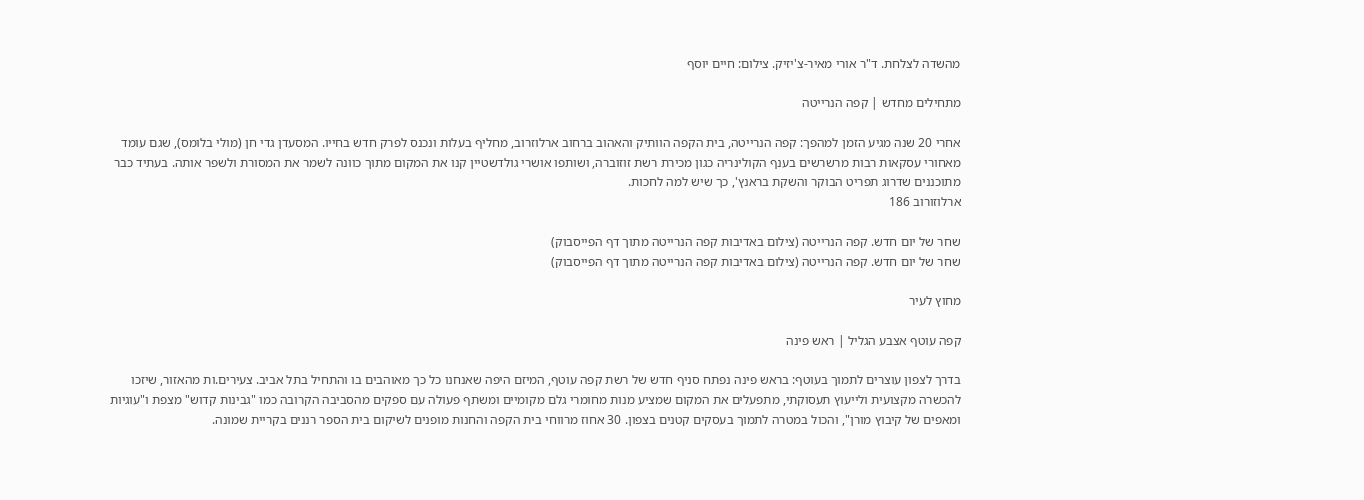מהשדה לצלחת. ד"ר אורי מאיר-צ'יזיק. צילום: חיים יוסף

מתחילים מחדש | קפה הנרייטה

אחרי 20 שנה מגיע הזמן למהפך: קפה הנרייטה, בית הקפה הוותיק והאהוב ברחוב ארלוזרוב, מחליף בעלות ונכנס לפרק חדש בחייו. המסעדן גדי חן (מולי בלומס), שגם עומד מאחורי עסקאות רבות מרשרשים בענף הקולינריה כגון מכירת רשת זוזוברה, ושותפו אושרי גולדשטיין קנו את המקום מתוך כוונה לשמר את המסורת ולשפר אותה. בעתיד כבר מתוכננים שדרוג תפריט הבוקר והשקת בראנץ', כך שיש למה לחכות.
ארלוזורוב 186

שחר של יום חדש. קפה הנרייטה (צילום באדיבות קפה הנרייטה מתוך דף הפייסבוק)
שחר של יום חדש. קפה הנרייטה (צילום באדיבות קפה הנרייטה מתוך דף הפייסבוק)

מחוץ לעיר

קפה עוטף אצבע הגליל | ראש פינה

בדרך לצפון עוצרים לתמוך בעוטף: בראש פינה נפתח סניף חדש של רשת קפה עוטף, המיזם היפה שאנחנו כל כך מאוהבים בו והתחיל בתל אביב. צעירים.ות מהאזור, שיזכו להכשרה מקצועית ולייעוץ תעסוקתי, מתפעלים את המקום שמציע מנות מחומרי גלם מקומיים ומשתף פעולה עם ספקים מהסביבה הקרובה כמו "גבינות קדוש" מצפת ו"עוגיות ומאפים של קיבוץ מורן", והכול במטרה לתמוך בעסקים קטנים בצפון. 30 אחוז מרווחי בית הקפה והחנות מופנים לשיקום בית הספר רננים בקריית שמונה.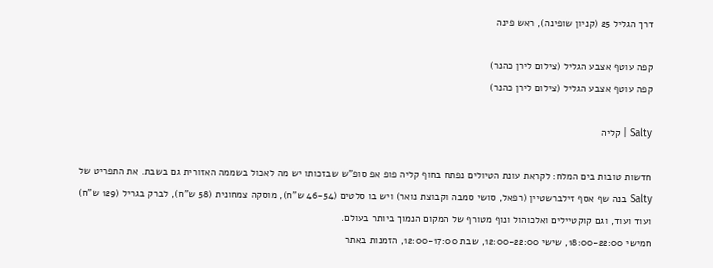דרך הגליל 25 (קניון שופינה), ראש פינה

קפה עוטף אצבע הגליל (צילום לירן כהנר)
קפה עוטף אצבע הגליל (צילום לירן כהנר)

Salty | קליה

חדשות טובות בים המלח: לקראת עונת הטיולים נפתח בחוף קליה פופ אפ סופ"ש שבזכותו יש מה לאכול בשממה האזורית גם בשבת. את התפריט של Salty בנה שף אסף זילברשטיין (רפאל, סושי סמבה וקבוצת נואר) ויש בו סלטים (46-54 ש"ח), מוסקה צמחונית (58 ש"ח), לברק בגריל (129 ש"ח) ועוד ועוד, וגם קוקטיילים ואלכוהול ונוף מטורף של המקום הנמוך ביותר בעולם.
חמישי 18:00-22:00, שישי 12:00-22:00, שבת 12:00-17:00, הזמנות באתר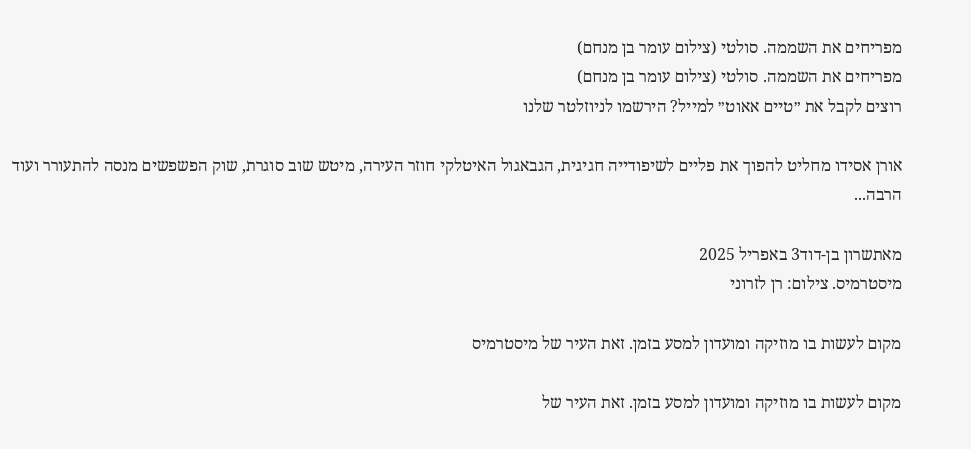מפריחים את השממה. סולטי (צילום עומר בן מנחם)
מפריחים את השממה. סולטי (צילום עומר בן מנחם)
רוצים לקבל את ״טיים אאוט״ למייל? הירשמו לניוזלטר שלנו

אורן אסידו מחליט להפוך את פליים לשיפודייה חגיגית, הגבאגול האיטלקי חוזר העירה, מיטש שוב סוגרת, שוק הפשפשים מנסה להתעורר ועוד הרבה...

מאתשרון בן-דוד3 באפריל 2025
מיסטרמיס. צילום: רן לזרוני

מקום לעשות בו מוזיקה ומועדון למסע בזמן. זאת העיר של מיסטרמיס

מקום לעשות בו מוזיקה ומועדון למסע בזמן. זאת העיר של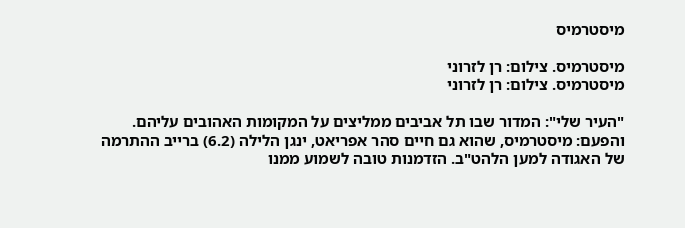מיסטרמיס

מיסטרמיס. צילום: רן לזרוני
מיסטרמיס. צילום: רן לזרוני

"העיר שלי": המדור שבו תל אביבים ממליצים על המקומות האהובים עליהם. והפעם: מיסטרמיס, שהוא גם חיים סהר אפריאט, ינגן הלילה (6.2) ברייב ההתרמה של האגודה למען הלהט"ב. הזדמנות טובה לשמוע ממנו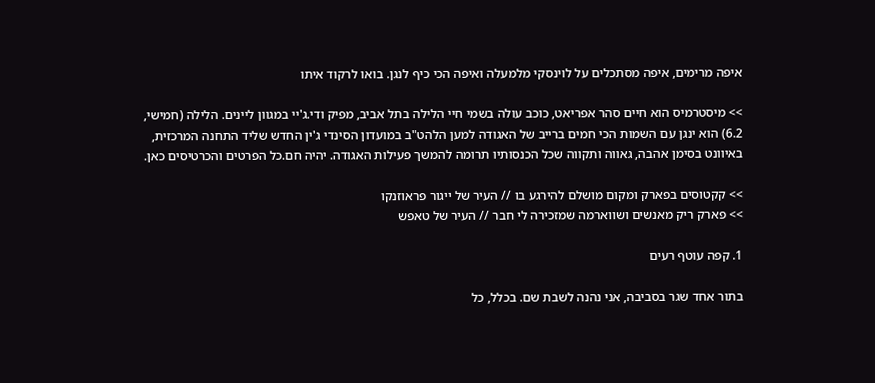איפה מרימים, איפה מסתכלים על לוינסקי מלמעלה ואיפה הכי כיף לנגן. בואו לרקוד איתו

>> מיסטרמיס הוא חיים סהר אפריאט, כוכב עולה בשמי חיי הלילה בתל אביב, מפיק ודי.ג'יי במגוון ליינים. הלילה (חמישי, 6.2) הוא ינגן עם השמות הכי חמים ברייב של האגודה למען הלהט"ב במועדון הסינדי ג'ין החדש שליד התחנה המרכזית, באיוונט בסימן אהבה, גאווה ותקווה שכל הכנסותיו תרומה להמשך פעילות האגודה. יהיה חם.כל הפרטים והכרטיסים כאן.

>> קקטוסים בפארק ומקום מושלם להירגע בו // העיר של ייגור פראוזנקו
>> פארק ריק מאנשים ושווארמה שמזכירה לי חבר // העיר של טאפש

1. קפה עוטף רעים

בתור אחד שגר בסביבה, אני נהנה לשבת שם. בכלל, כל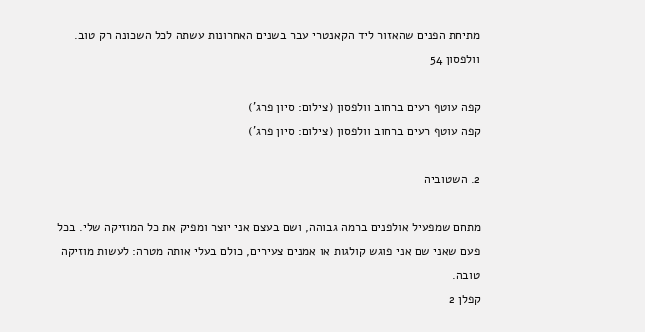מתיחת הפנים שהאזור ליד הקאנטרי עבר בשנים האחרונות עשתה לכל השכונה רק טוב.
וולפסון 54

קפה עוטף רעים ברחוב וולפסון (צילום: סיון פרג')
קפה עוטף רעים ברחוב וולפסון (צילום: סיון פרג')

2. השטוביה

מתחם שמפעיל אולפנים ברמה גבוהה, ושם בעצם אני יוצר ומפיק את כל המוזיקה שלי. בכל פעם שאני שם אני פוגש קולגות או אמנים צעירים, כולם בעלי אותה מטרה: לעשות מוזיקה טובה.
קפלן 2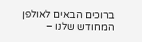ברוכים הבאים לאולפן המחודש שלנו –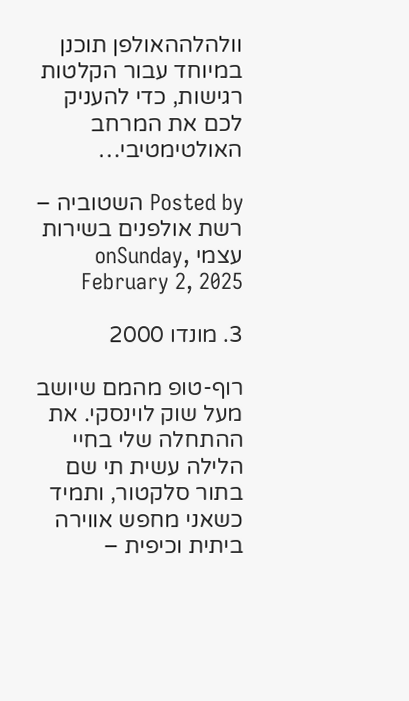וולהלההאולפן תוכנן במיוחד עבור הקלטות רגישות, כדי להעניק לכם את המרחב האולטימטיבי…

Posted by השטוביה – רשת אולפנים בשירות עצמי onSunday, February 2, 2025

3. מונדו 2000

רוף-טופ מהמם שיושב מעל שוק לוינסקי. את ההתחלה שלי בחיי הלילה עשית תי שם בתור סלקטור, ותמיד כשאני מחפש אווירה ביתית וכיפית –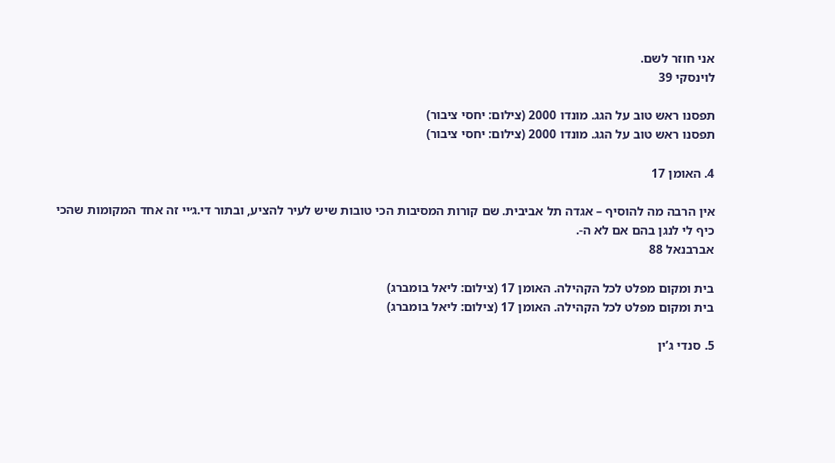אני חוזר לשם.
לוינסקי 39

תפסנו ראש טוב על הגג. מונדו 2000 (צילום: יחסי ציבור)
תפסנו ראש טוב על הגג. מונדו 2000 (צילום: יחסי ציבור)

4. האומן 17

אין הרבה מה להוסיף – אגדה תל אביבית. שם קורות המסיבות הכי טובות שיש לעיר להציע, ובתור די.ג׳יי זה אחד המקומות שהכי כיף לי לנגן בהם אם לא ה-.
אברבנאל 88

בית ומקום מפלט לכל הקהילה. האומן 17 (צילום: ליאל בומברג)
בית ומקום מפלט לכל הקהילה. האומן 17 (צילום: ליאל בומברג)

5. סנדי ג’ין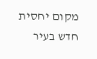מקום יחסית חדש בעיר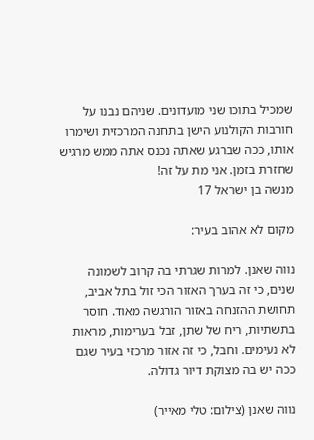שמכיל בתוכו שני מועדונים. שניהם נבנו על חורבות הקולנוע הישן בתחנה המרכזית ושימרו אותו, ככה שברגע שאתה נכנס אתה ממש מרגיש שחזרת בזמן. אני מת על זה!
מנשה בן ישראל 17

מקום לא אהוב בעיר:

נווה שאנן. למרות שגרתי בה קרוב לשמונה שנים, כי זה בערך האזור הכי זול בתל אביב, תחושת ההזנחה באזור הורגשה מאוד. חוסר בתשתיות, ריח של שתן, זבל בערימות, מראות לא נעימים. וחבל, כי זה אזור מרכזי בעיר שגם ככה יש בה מצוקת דיור גדולה.

נווה שאנן (צילום: טלי מאייר)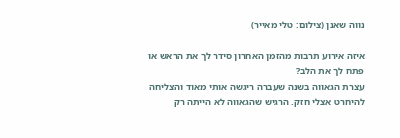נווה שאנן (צילום: טלי מאייר)

איזה אירוע תרבות מהזמן האחרון סידר לך את הראש או פתח לך את הלב?
עצרת הגאווה בשנה שעברה ריגשה אותי מאוד והצליחה להיחרט אצלי חזק. הרגיש שהגאווה לא הייתה רק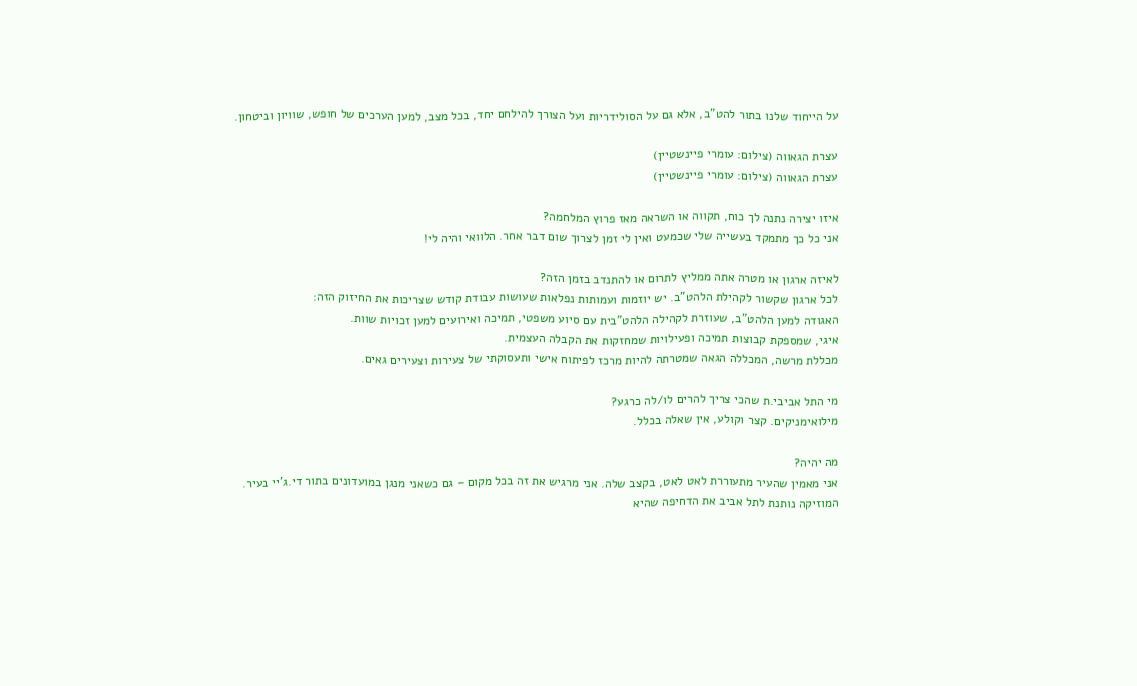על הייחוד שלנו בתור להט"ב, אלא גם על הסולידריות ועל הצורך להילחם יחד, בכל מצב, למען הערכים של חופש, שוויון וביטחון.

עצרת הגאווה (צילום: עומרי פיינשטיין)
עצרת הגאווה (צילום: עומרי פיינשטיין)

איזו יצירה נתנה לך כוח, תקווה או השראה מאז פרוץ המלחמה?
אני כל כך מתמקד בעשייה שלי שכמעט ואין לי זמן לצרוך שום דבר אחר. הלוואי והיה לי!

לאיזה ארגון או מטרה אתה ממליץ לתרום או להתנדב בזמן הזה?
לכל ארגון שקשור לקהילת הלהט"ב. יש יוזמות ועמותות נפלאות שעושות עבודת קודש שצריכות את החיזוק הזה:
האגודה למען הלהט”ב, שעוזרת לקהילה הלהט”בית עם סיוע משפטי, תמיכה ואירועים למען זכויות שוות.
איגי, שמספקת קבוצות תמיכה ופעילויות שמחזקות את הקבלה העצמית.
מכללת מרשה, המכללה הגאה שמטרתה להיות מרכז לפיתוח אישי ותעסוקתי של צעירות וצעירים גאים.

מי התל אביבי.ת שהכי צריך להרים לו/לה כרגע?
מילואימניקים. קצר וקולע, אין שאלה בכלל.

מה יהיה?
אני מאמין שהעיר מתעוררת לאט לאט, בקצב שלה. אני מרגיש את זה בכל מקום – גם כשאני מנגן במועדונים בתור די.ג’יי בעיר. המוזיקה נותנת לתל אביב את הדחיפה שהיא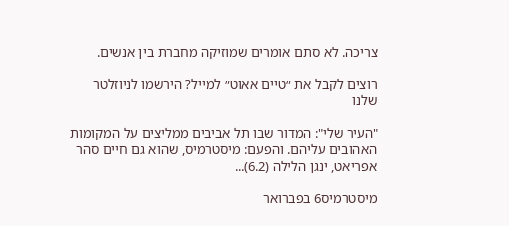צריכה. לא סתם אומרים שמוזיקה מחברת בין אנשים.

רוצים לקבל את ״טיים אאוט״ למייל? הירשמו לניוזלטר שלנו

"העיר שלי": המדור שבו תל אביבים ממליצים על המקומות האהובים עליהם. והפעם: מיסטרמיס, שהוא גם חיים סהר אפריאט, ינגן הלילה (6.2)...

מיסטרמיס6 בפברואר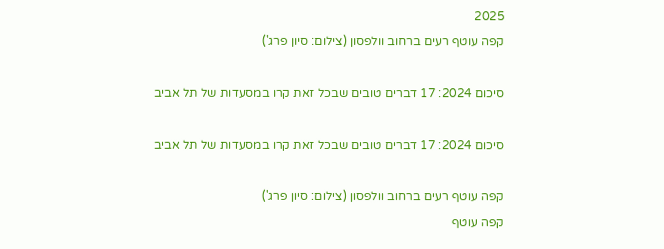2025
קפה עוטף רעים ברחוב וולפסון (צילום: סיון פרג')

סיכום 2024: 17 דברים טובים שבכל זאת קרו במסעדות של תל אביב

סיכום 2024: 17 דברים טובים שבכל זאת קרו במסעדות של תל אביב

קפה עוטף רעים ברחוב וולפסון (צילום: סיון פרג')
קפה עוטף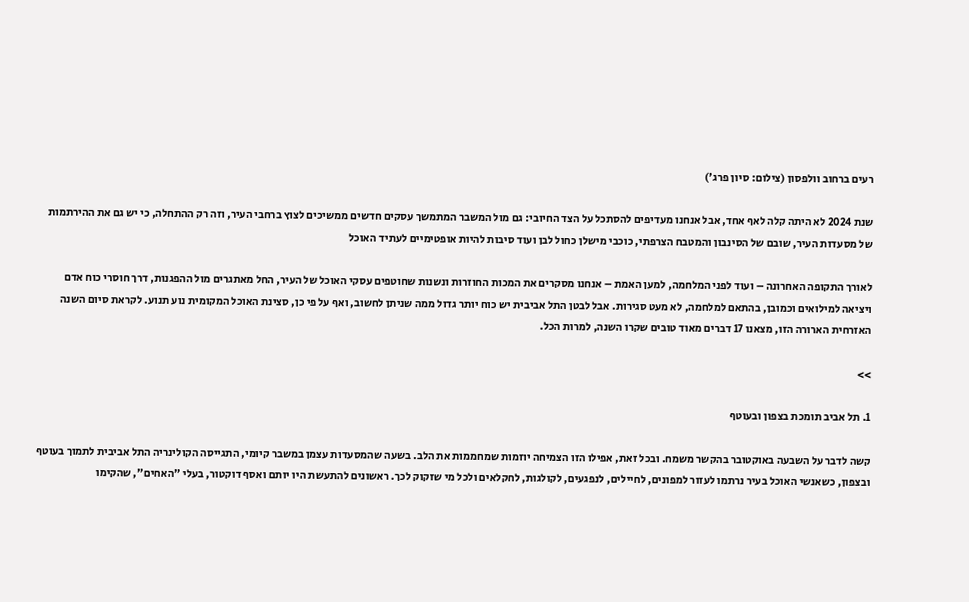רעים ברחוב וולפסון (צילום: סיון פרג')

שנת 2024 לא היתה קלה לאף אחד, אבל אנחנו מעדיפים להסתכל על הצד החיובי: גם מול המשבר המתמשך עסקים חדשים ממשיכים לצוץ ברחבי העיר, וזה רק ההתחלה, כי יש גם את ההירתמות של מסעדות העיר, שובם של הסינבון והמטבח הצרפתי, כוכבי מישלן כחול לבן ועוד סיבות להיות אופטימיים לעתיד האוכל

לאורך התקופה האחרונה – ועוד לפני המלחמה, למען האמת – אנחנו מסקרים את המכות החוזרות ונשנות שחוטפים עסקי האוכל של העיר, החל מאתגרים מול ההפגנות, דרך חוסרי כוח אדם ויציאה למילואים וכמובן, בהתאם למלחמה, לא מעט סגירות. אבל לבטן התל אביבית יש כוח יותר גדול ממה שניתן לחשוב, ואף על פי כן, סצינת האוכל המקומית נוע תנוע. לקראת סיום השנה האזרחית הארורה הזו, מצאנו 17 דברים מאוד טובים שקרו השנה, למרות הכל.

>>

1. תל אביב תומכת בצפון ובעוטף

קשה לדבר על השבעה באוקטובר בהקשר משמח. ובכל זאת, אפילו הזו הצמיחה יוזמות שמחממות את הלב. בשעה שהמסעדות עצמן במשבר קיומי, התגייסה הקולינריה התל אביבית לתמוך בעוטף ובצפון, כשאנשי האוכל בעיר נרתמו לעזור למפונים, לחיילים, לנפגעים, לקולגות, לחקלאים ולכל מי שזקוק לכך. ראשונים להתעשת היו יותם ואסף דוקטור, בעלי "האחים", שהקימו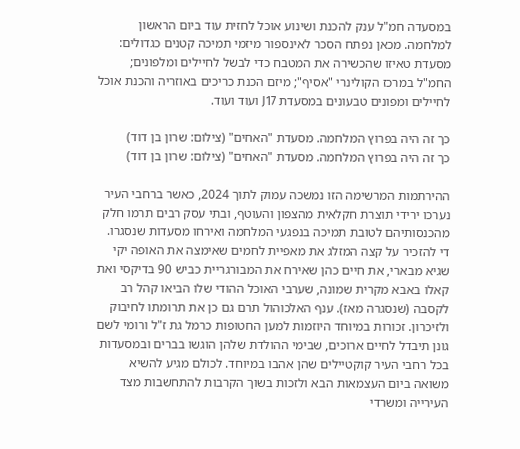במסעדה חמ"ל ענק להכנת ושינוע אוכל לחזית עוד ביום הראשון למלחמה. מכאן נפתח הסכר לאינספור מיזמי תמיכה קטנים כגדולים: מסעדת טאיזו שהכשירה את המטבח כדי לבשל לחיילים ומלפונים; החמ"ל במרכז הקולינרי "אסיף"; מיזם הכנת כריכים באוזריה והכנת אוכל לחיילים ומפונים טבעונים במסעדת J17 ועוד ועוד.

כך זה היה בפרוץ המלחמה. מסעדת "האחים" (צילום: שרון בן דוד)
כך זה היה בפרוץ המלחמה. מסעדת "האחים" (צילום: שרון בן דוד)

ההירתמות המרשימה הזו נמשכה עמוק לתוך 2024, כאשר ברחבי העיר נערכו ירידי תוצרת חקלאית מהצפון והעוטף, ובתי עסק רבים תרמו חלק מהכנסותיהם לטובת תמיכה בנפגעי המלחמה ואירחו מסעדות שנסגרו. די להזכיר על קצה המזלג את מאפיית לחמים שאימצה את האופה יקי שגיא מבארי, את חיים כהן שאירח את המבורגריית כביש 90 בדיקסי ואת קאלו באבא מקרית שמונה, שערבי האוכל ההודי שלו הביאו קהל רב לקסבה (שנסגרה מאז). ענף האלכוהול תרם גם כן את תרומתו לחיבוק ולזיכרון. זכורות במיוחד היוזמות למען החטופות כרמל גת ז"ל ורומי לשם גונן תיבדל לחיים ארוכים, שבימי ההולדת שלהן הוגשו בברים ובמסעדות בכל רחבי העיר קוקטיילים שהן אהבו במיוחד. לכולם מגיע להשיא משואה ביום העצמאות הבא ולזכות בשוך הקרבות להתחשבות מצד העירייה ומשרדי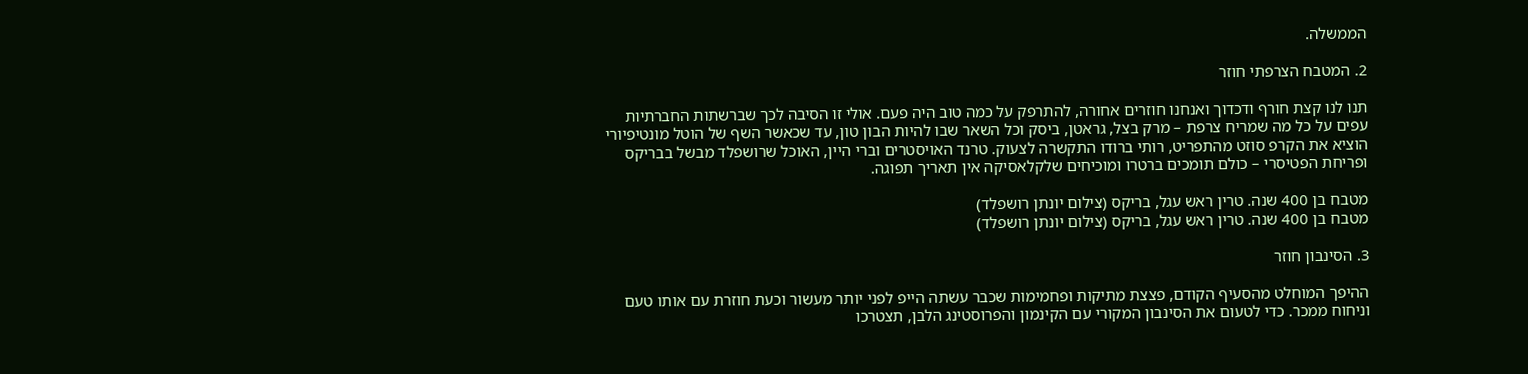הממשלה.

2. המטבח הצרפתי חוזר

תנו לנו קצת חורף ודכדוך ואנחנו חוזרים אחורה, להתרפק על כמה טוב היה פעם. אולי זו הסיבה לכך שברשתות החברתיות עפים על כל מה שמריח צרפת – מרק בצל, גראטן, ביסק וכל השאר שבו להיות הבון טון, עד שכאשר השף של הוטל מונטיפיורי הוציא את הקרפ סוזט מהתפריט, רותי ברודו התקשרה לצעוק. טרנד האויסטרים וברי היין, האוכל שרושפלד מבשל בבריקס ופריחת הפטיסרי – כולם תומכים ברטרו ומוכיחים שלקלאסיקה אין תאריך תפוגה.

מטבח בן 400 שנה. טרין ראש עגל, בריקס (צילום יונתן רושפלד)
מטבח בן 400 שנה. טרין ראש עגל, בריקס (צילום יונתן רושפלד)

3. הסינבון חוזר

ההיפך המוחלט מהסעיף הקודם, פצצת מתיקות ופחמימות שכבר עשתה הייפ לפני יותר מעשור וכעת חוזרת עם אותו טעם וניחוח ממכר. כדי לטעום את הסינבון המקורי עם הקינמון והפרוסטינג הלבן, תצטרכו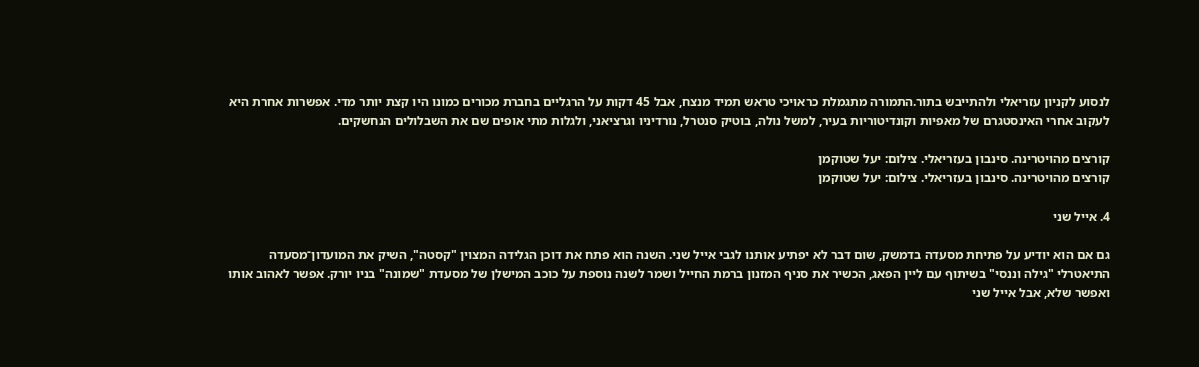לנסוע לקניון עזריאלי ולהתייבש בתור.התמורה מתגמלת כראויכי טראש תמיד מנצח, אבל 45 דקות על הרגליים בחברת מכורים כמונו היו קצת יותר מדי. אפשרות אחרת היא לעקוב אחרי האינסטגרם של מאפיות וקונדיטוריות בעיר, למשל נולה, בוטיק סנטרל, נורדיניו וגרציאני, ולגלות מתי אופים שם את השבלולים הנחשקים.

קורצים מהויטרינה. סינבון בעזריאלי. צילום: יעל שטוקמן
קורצים מהויטרינה. סינבון בעזריאלי. צילום: יעל שטוקמן

4. אייל שני

גם אם הוא יודיע על פתיחת מסעדה בדמשק, שום דבר לא יפתיע אותנו לגבי אייל שני. השנה הוא פתח את דוכן הגלידה המצוין "קסטה", השיק את המועדון־מסעדה התיאטרלי "גילה וננסי" בשיתוף עם ליין הפאג, הכשיר את סניף המזנון ברמת החייל ושמר לשנה נוספת על כוכב המישלן של מסעדת "שמונה" בניו יורק. אפשר לאהוב אותו ואפשר שלא, אבל אייל שני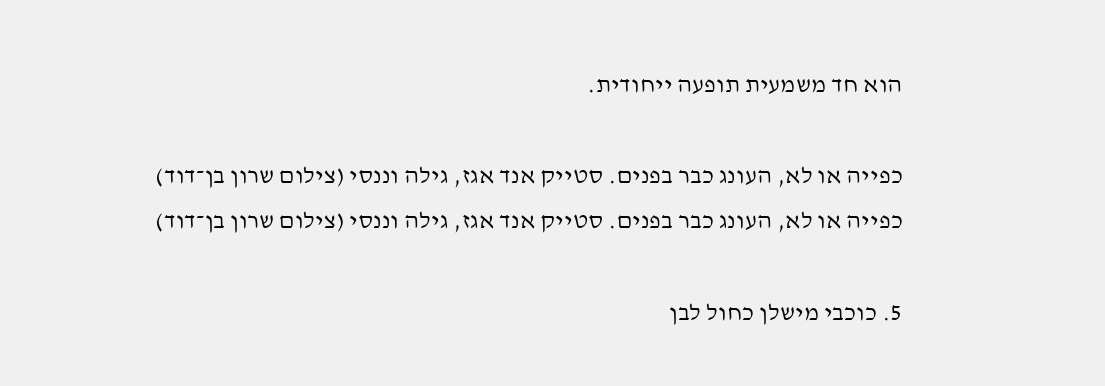הוא חד משמעית תופעה ייחודית.

כפייה או לא, העונג כבר בפנים. סטייק אנד אגז, גילה וננסי (צילום שרון בן־דוד)
כפייה או לא, העונג כבר בפנים. סטייק אנד אגז, גילה וננסי (צילום שרון בן־דוד)

5. כוכבי מישלן כחול לבן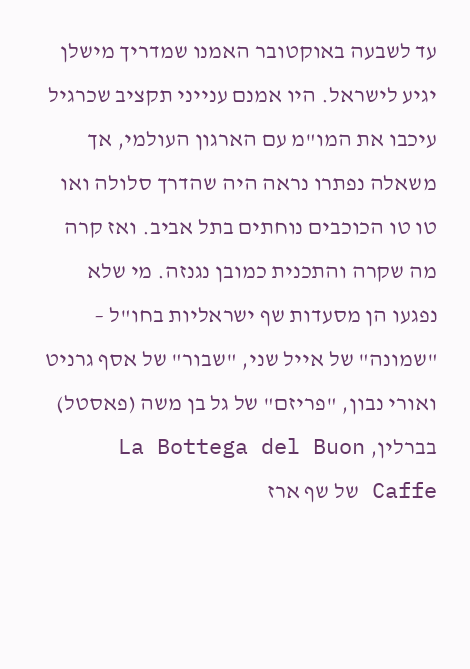עד לשבעה באוקטובר האמנו שמדריך מישלן יגיע לישראל. היו אמנם ענייני תקציב שכרגיל עיכבו את המו"מ עם הארגון העולמי, אך משאלה נפתרו נראה היה שהדרך סלולה ואו טו טו הכוכבים נוחתים בתל אביב. ואז קרה מה שקרה והתכנית כמובן נגנזה. מי שלא נפגעו הן מסעדות שף ישראליות בחו"ל – "שמונה" של אייל שני, "שבור" של אסף גרניט ואורי נבון, "פריזם" של גל בן משה (פאסטל) בברלין, La Bottega del Buon Caffe של שף ארז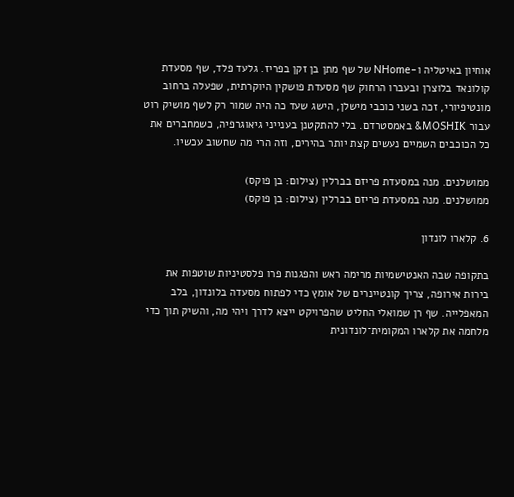אוחיון באיטליה ו-NHome של שף מתן בן זקן בפריז. גלעד פלד, שף מסעדת קולונאד בלוצרן ובעברו הרחוק שף מסעדת פושקין היוקרתית, שפעלה ברחוב מונטיפיורי, זכה בשני כוכבי מישלן, הישג שעד כה היה שמור רק לשף מושיק רוט עבור MOSHIK& באמסטרדם. בלי להתקטנן בענייני גיאוגרפיה, כשמחברים את כל הכוכבים השמיים נעשים קצת יותר בהירים, וזה הרי מה שחשוב עכשיו.

ממושלנים. מנה במסעדת פריזם בברלין (צילום: בן פוקס)
ממושלנים. מנה במסעדת פריזם בברלין (צילום: בן פוקס)

6. קלארו לונדון

בתקופה שבה האנטישמיות מרימה ראש והפגנות פרו פלסטיניות שוטפות את בירות אירופה, צריך קונטיינרים של אומץ כדי לפתוח מסעדה בלונדון, בלב המאפלייה. שף רן שמואלי החליט שהפרויקט ייצא לדרך ויהי מה, והשיק תוך כדי מלחמה את קלארו המקומית־לונדונית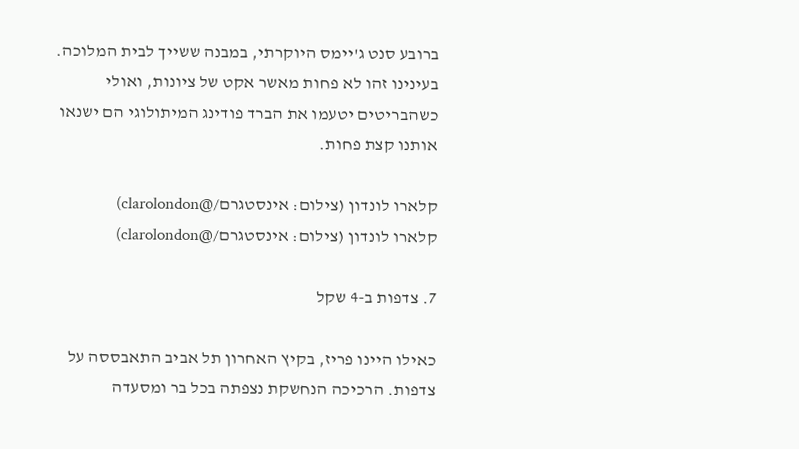ברובע סנט ג'יימס היוקרתי, במבנה ששייך לבית המלוכה. בעינינו זהו לא פחות מאשר אקט של ציונות, ואולי כשהבריטים יטעמו את הברד פודינג המיתולוגי הם ישנאו אותנו קצת פחות.

קלארו לונדון (צילום: אינסטגרם/@clarolondon)
קלארו לונדון (צילום: אינסטגרם/@clarolondon)

7. צדפות ב-4 שקל

כאילו היינו פריז, בקיץ האחרון תל אביב התאבססה על צדפות. הרכיכה הנחשקת נצפתה בכל בר ומסעדה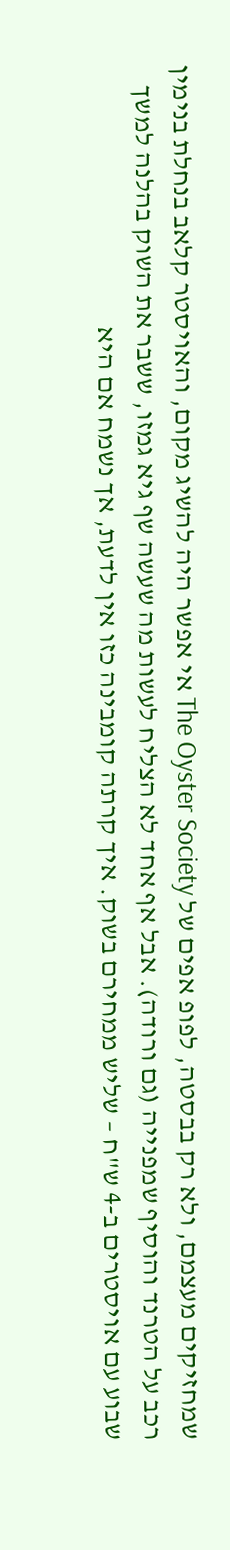שמחזיקים מעצמם, ולא רק בבסטה, לפופ אפים של The Oyster Society אי אפשר היה להשיג מקום, והאויסטר קלאב בנחלת בנימין רכב על הטרנד והוסיף שמפנייה (גם ורודה). אבל אף אחד לא הצליח לעשות מה שעשה שף גיא גמזו, ששבר את השוק בהלנה למשך שבוע עם אויסטרים ב-4 ש"ח – שליש ממחירם בשוק. איך קרתה קומבינה כזו אין לדעת, אך נשמח אם היא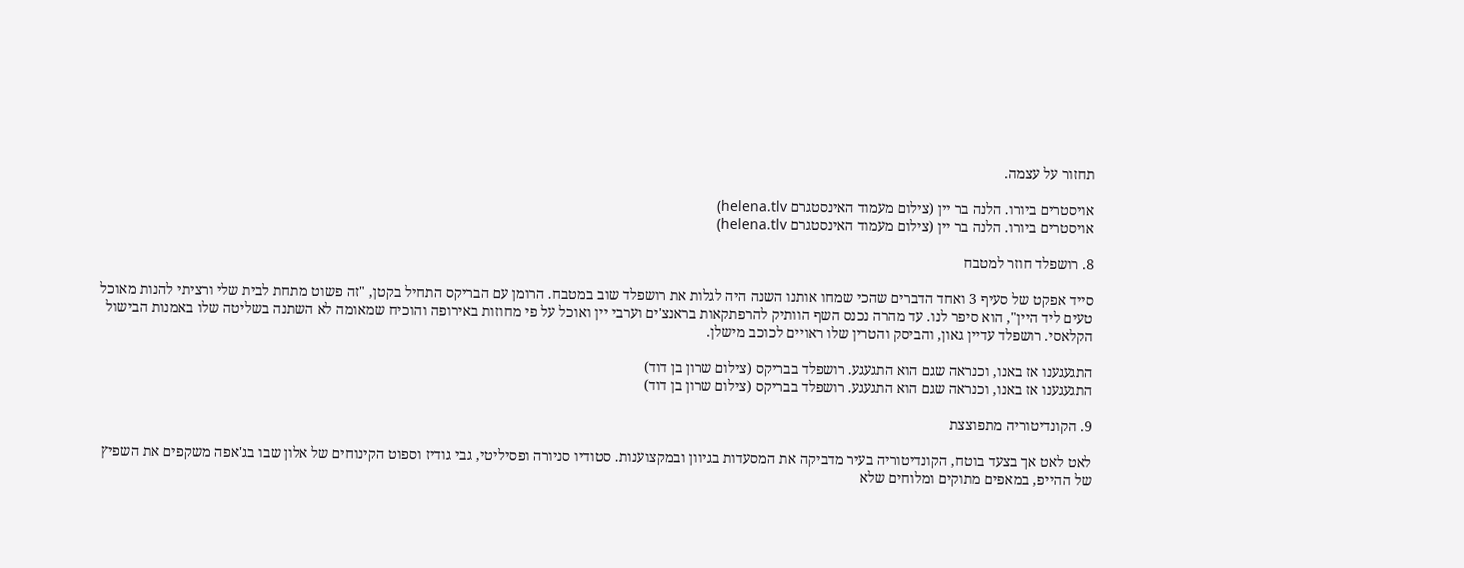תחזור על עצמה.

אויסטרים ביורו. הלנה בר יין (צילום מעמוד האינסטגרם helena.tlv)
אויסטרים ביורו. הלנה בר יין (צילום מעמוד האינסטגרם helena.tlv)

8. רושפלד חוזר למטבח

סייד אפקט של סעיף 3 ואחד הדברים שהכי שמחו אותנו השנה היה לגלות את רושפלד שוב במטבח. הרומן עם הבריקס התחיל בקטן, "זה פשוט מתחת לבית שלי ורציתי להנות מאוכל טעים ליד היין", הוא סיפר לנו. עד מהרה נכנס השף הוותיק להרפתקאות בראנצ'ים וערבי יין ואוכל על פי מחוזות באירופה והוכיח שמאומה לא השתנה בשליטה שלו באמנות הבישול הקלאסי. רושפלד עדיין גאון, והביסק והטרין שלו ראויים לכוכב מישלן.

התגעגענו אז באנו, וכנראה שגם הוא התגעגע. רושפלד בבריקס (צילום שרון בן דוד)
התגעגענו אז באנו, וכנראה שגם הוא התגעגע. רושפלד בבריקס (צילום שרון בן דוד)

9. הקונדיטוריה מתפוצצת

לאט לאט אך בצעד בוטח, הקונדיטוריה בעיר מדביקה את המסעדות בגיוון ובמקצוענות. סטודיו סניורה ופסיליטי, גבי גודיז וספוט הקינוחים של אלון שבו בג'אפה משקפים את השפיץ של ההייפ, במאפים מתוקים ומלוחים שלא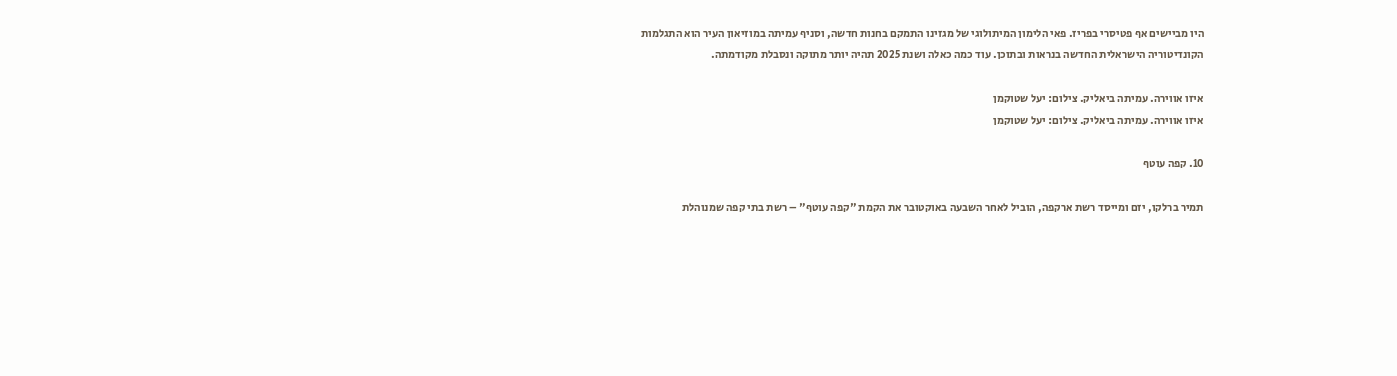היו מביישים אף פטיסרי בפריז. פאי הלימון המיתולוגי של מגזינו התמקם בחנות חדשה, וסניף עמיתה במוזיאון העיר הוא התגלמות הקונדיטוריה הישראלית החדשה בנראות ובתוכן. עוד כמה כאלה ושנת 2025 תהיה יותר מתוקה ונסבלת מקודמתה.

איזו אווירה. עמיתה ביאליק. צילום: יעל שטוקמן
איזו אווירה. עמיתה ביאליק. צילום: יעל שטוקמן

10. קפה עוטף

תמיר ברלקו, יזם ומייסד רשת ארקפה, הוביל לאחר השבעה באוקטובר את הקמת "קפה עוטף" – רשת בתי קפה שמנוהלת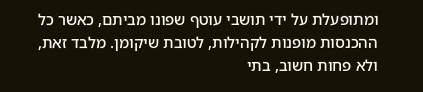ומתופעלת על ידי תושבי עוטף שפונו מביתם, כאשר כל ההכנסות מופנות לקהילות, לטובת שיקומן. מלבד זאת, ולא פחות חשוב, בתי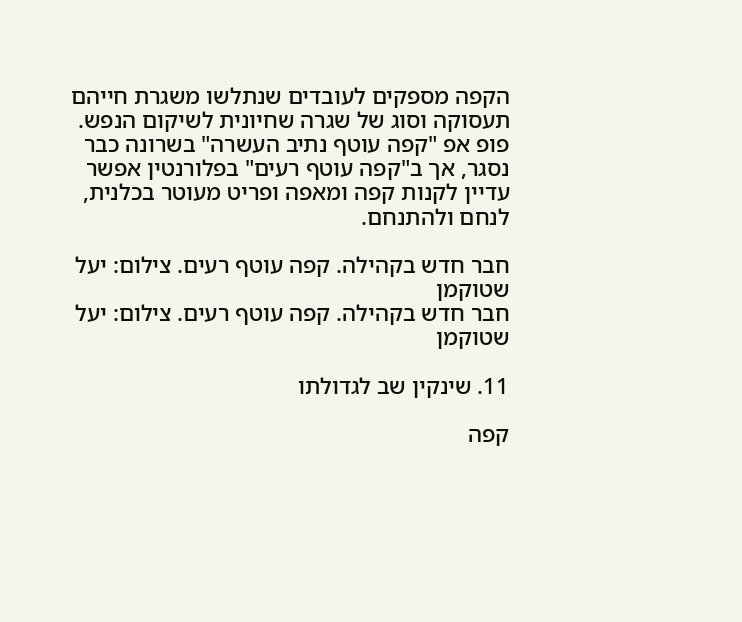הקפה מספקים לעובדים שנתלשו משגרת חייהם תעסוקה וסוג של שגרה שחיונית לשיקום הנפש. פופ אפ "קפה עוטף נתיב העשרה" בשרונה כבר נסגר, אך ב"קפה עוטף רעים" בפלורנטין אפשר עדיין לקנות קפה ומאפה ופריט מעוטר בכלנית, לנחם ולהתנחם.

חבר חדש בקהילה. קפה עוטף רעים. צילום: יעל שטוקמן
חבר חדש בקהילה. קפה עוטף רעים. צילום: יעל שטוקמן

11. שינקין שב לגדולתו

קפה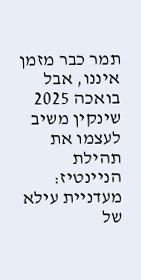תמר כבר מזמן איננו, אבל בואכה 2025 שינקין משיב לעצמו את תהילת הניינטיז: מעדניית עילא של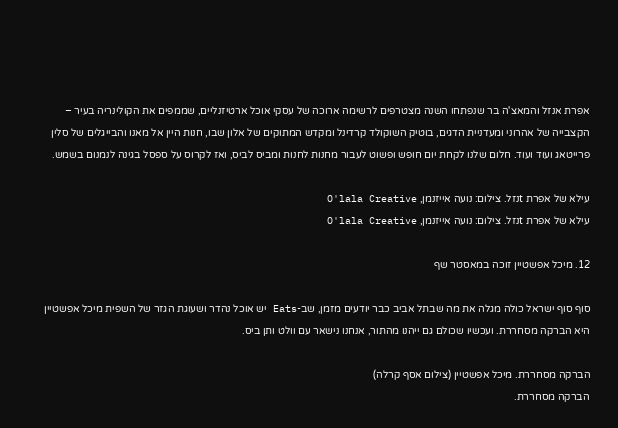אפרת אנזל והמאצ'ה בר שנפתחו השנה מצטרפים לרשימה ארוכה של עסקי אוכל ארטיזנליים, שממפים את הקולינריה בעיר – הקצבייה של אהרוני ומעדניית הדגים, בוטיק השוקולד קרדינל ומקדש המתוקים של אלון שבו, חנות היין אל מאנו והבייגלים של סלין פרייטאג ועוד ועוד. חלום שלנו לקחת יום חופש ופשוט לעבור מחנות לחנות ומביס לביס, ואז לקרוס על ספסל בגינה לנמנום בשמש.

עילא של אפרת tנזל. צילום: נועה אייזנמן, O'lala Creative
עילא של אפרת tנזל. צילום: נועה אייזנמן, O'lala Creative

12. מיכל אפשטיין זוכה במאסטר שף

סוף סוף ישראל כולה מגלה את מה שבתל אביב כבר יודעים מזמן, שב-Eats יש אוכל נהדר ושעוגת הגזר של השפית מיכל אפשטיין היא הברקה מסחררת. ועכשיו שכולם גם ייהנו מהתור, אנחנו נישאר עם וולט ותן ביס.

הברקה מסחררת. מיכל אפשטיין (צילום אסף קרלה)
הברקה מסחררת.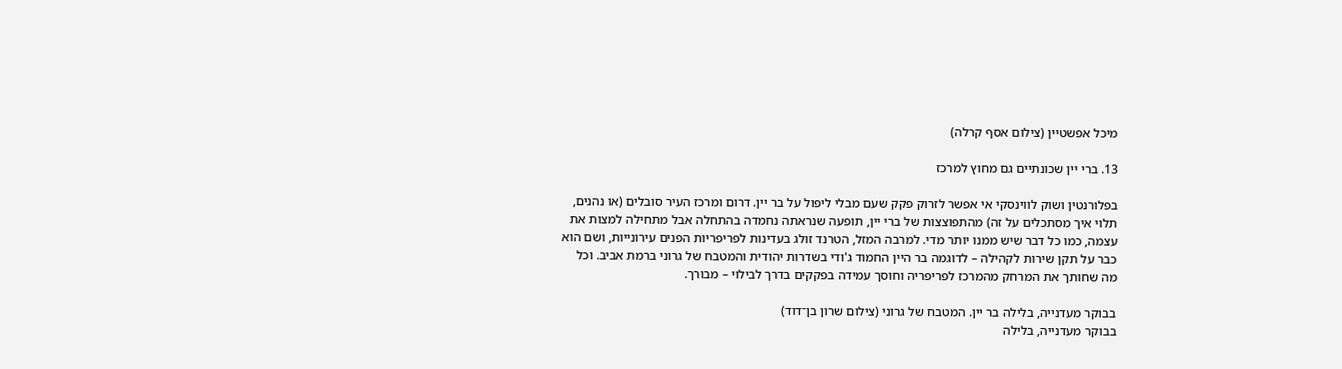מיכל אפשטיין (צילום אסף קרלה)

13. ברי יין שכונתיים גם מחוץ למרכז

בפלורנטין ושוק לווינסקי אי אפשר לזרוק פקק שעם מבלי ליפול על בר יין. דרום ומרכז העיר סובלים (או נהנים, תלוי איך מסתכלים על זה) מהתפוצצות של ברי יין, תופעה שנראתה נחמדה בהתחלה אבל מתחילה למצות את עצמה, כמו כל דבר שיש ממנו יותר מדי. למרבה המזל, הטרנד זולג בעדינות לפריפריות הפנים עירונייות, ושם הוא כבר על תקן שירות לקהילה – לדוגמה בר היין החמוד ג'ודי בשדרות יהודית והמטבח של גרוני ברמת אביב. וכל מה שחותך את המרחק מהמרכז לפריפריה וחוסך עמידה בפקקים בדרך לבילוי – מבורך.

בבוקר מעדנייה, בלילה בר יין. המטבח של גרוני (צילום שרון בן־דוד)
בבוקר מעדנייה, בלילה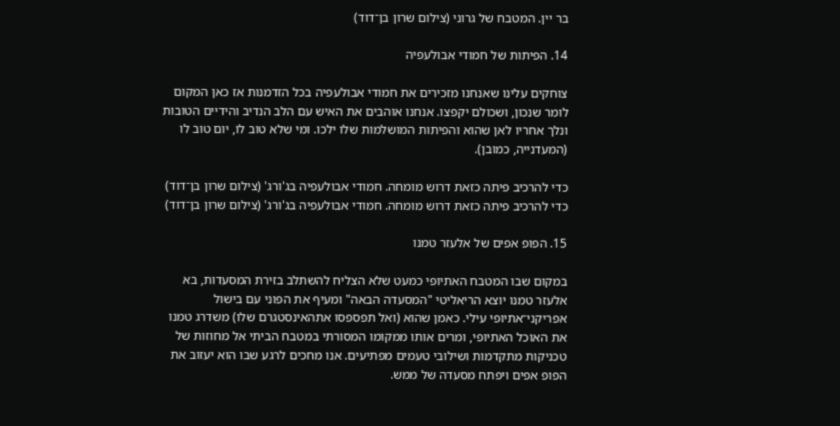בר יין. המטבח של גרוני (צילום שרון בן־דוד)

14. הפיתות של חמודי אבולעפיה

צוחקים עלינו שאנחנו מזכירים את חמודי אבולעפיה בכל הזדמנות אז כאן המקום לומר שנכון, ושכולם יקפצו. אנחנו אוהבים את האיש עם הלב הנדיב והידיים הטובות ונלך אחריו לאן שהוא והפיתות המושלמות שלו ילכו. ומי שלא טוב לו, יום טוב לו (המעדנייה, כמובן).

כדי להרכיב פיתה כזאת דרוש מומחה. חמודי אבולעפיה בג'ורג' (צילום שרון בן־דוד)
כדי להרכיב פיתה כזאת דרוש מומחה. חמודי אבולעפיה בג'ורג' (צילום שרון בן־דוד)

15. הפופ אפים של אלעזר טמנו

במקום שבו המטבח האתיופי כמעט שלא הצליח להשתלב בזירת המסעדות, בא אלעזר טמנו יוצא הריאליטי "המסעדה הבאה" ומעיף את הפוני עם בישול אפריקני־אתיופי עילי. כאמן שהוא (ואל תפספסו אתהאינסטגרם שלו) משדרג טמנו את האוכל האתיופי, ומרים אותו ממקומו המסורתי במטבח הביתי אל מחוזות של טכניקות מתקדמות ושילובי טעמים מפתיעים. אנו מחכים לרגע שבו הוא יעזוב את הפופ אפים ויפתח מסעדה של ממש.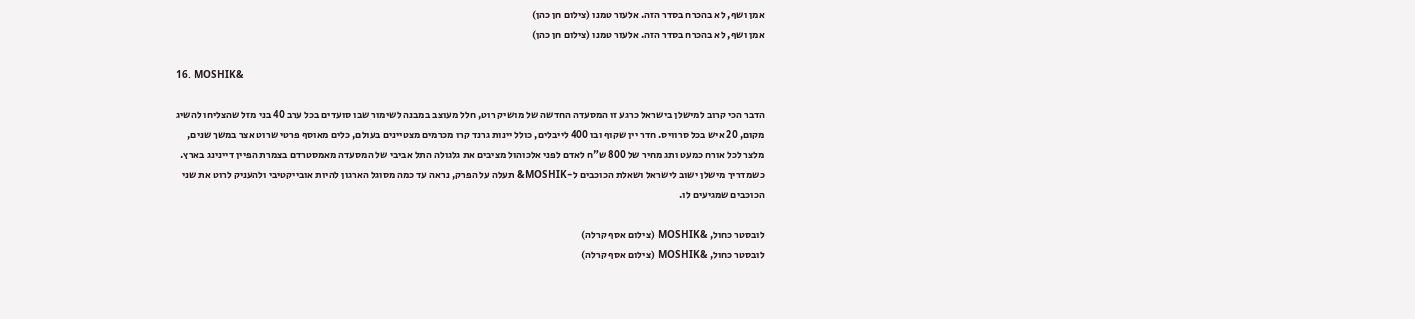אמן ושף, לא בהכרח בסדר הזה. אלעזר טמנו (צילום חן כהן)
אמן ושף, לא בהכרח בסדר הזה. אלעזר טמנו (צילום חן כהן)

16. MOSHIK&

הדבר הכי קרוב למישלן בישראל כרגע זו המסעדה החדשה של מושיק רוט, חלל מעוצב במבנה לשימור שבו סועדים בכל ערב 40 בני מזל שהצליחו להשיג מקום, 20 איש בכל סרוויס. חדר יין שקוף ובו 400 לייבלים, כולל יינות גרנד קרו מכרמים מצטיינים בעולם, כלים מאוסף פרטי שרוט אצר במשך שנים, מלצר לכל אורח כמעט ותג מחיר של 800 ש"ח לאדם לפני אלכוהול מציבים את גלגולה התל אביבי של המסעדה מאמסטרדם בצמרת הפיין דיינינג בארץ. כשמדריך מישלן ישוב לישראל ושאלת הכוכבים ל-MOSHIK& תעלה על הפרק, נראה עד כמה מסוגל הארגון להיות אובייקטיבי ולהעניק לרוט את שני הכוכבים שמגיעים לו.

לובסטר כחול, &MOSHIK (צילום אסף קרלה)
לובסטר כחול, &MOSHIK (צילום אסף קרלה)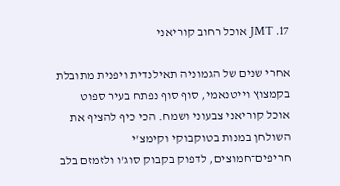17. JMT אוכל רחוב קוריאני

אחרי שנים של הגמוניה תאילנדית ויפנית מתובלת בקמצוץ וייטנאמי, סוף סוף נפתח בעיר ספוט אוכל קוריאני צבעוני ושמח. הכי כיף להציף את השולחן במנות בטוקבוקי וקימצ'י חריפים־חמוצים, לדפוק בקבוק סוג'ו ולזמזם בלב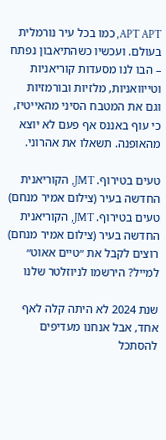APT APT, כמו בכל עיר נורמלית בעולם. ועכשיו כשהתיאבון נפתח – הבו לנו מסעדות קוריאניות וטייוואניות, מלזיות ובורמזיות וגם את המטבח הסיני מהאייטיז, כי עוף באננס אף פעם לא יוצא מהאופנה. תשאלו את אהרוני.

טעים בטירוף. JMT, הקוריאנית החדשה בעיר (צילום אמיר מנחם)
טעים בטירוף. JMT, הקוריאנית החדשה בעיר (צילום אמיר מנחם)
רוצים לקבל את ״טיים אאוט״ למייל? הירשמו לניוזלטר שלנו

שנת 2024 לא היתה קלה לאף אחד, אבל אנחנו מעדיפים להסתכל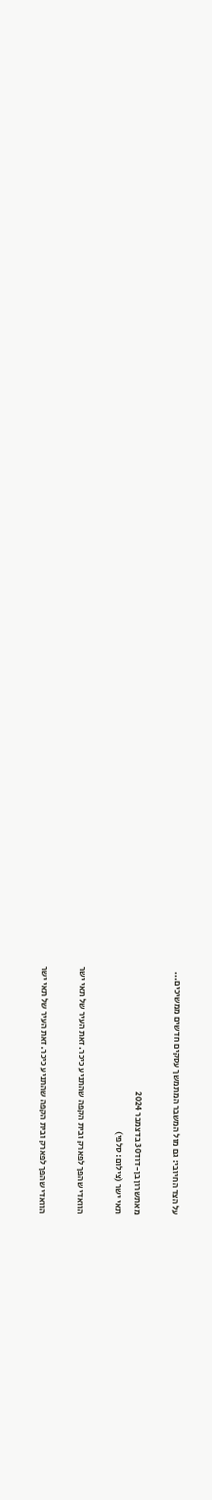על הצד החיובי: גם מול המשבר המתמשך עסקים חדשים ממשיכים...

מאתשרון בן-דוד30 בדצמבר 2024
תאי ישר (צילום: סלפי)

הוואדי שהפך לפארק ובית הקפה שהתניע כיכר. זאת העיר של תאי ישר

הוואדי שהפך לפארק ובית הקפה שהתניע כיכר. זאת העיר של תאי ישר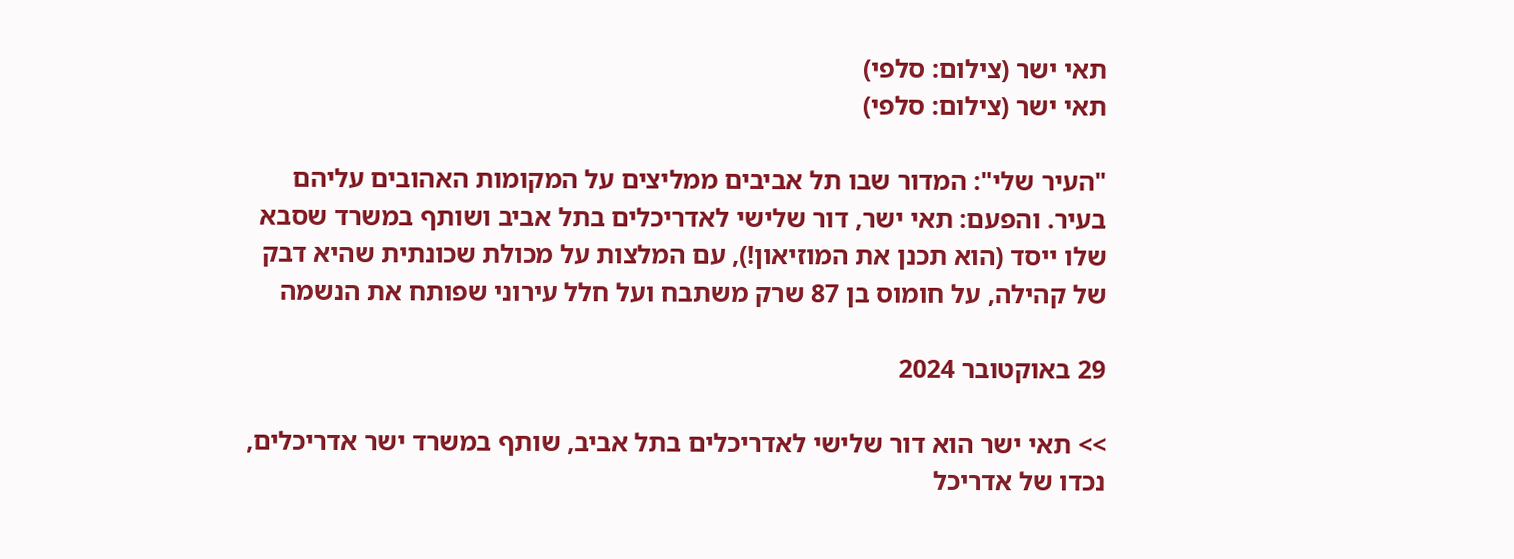תאי ישר (צילום: סלפי)
תאי ישר (צילום: סלפי)

"העיר שלי": המדור שבו תל אביבים ממליצים על המקומות האהובים עליהם בעיר. והפעם: תאי ישר, דור שלישי לאדריכלים בתל אביב ושותף במשרד שסבא שלו ייסד (הוא תכנן את המוזיאון!), עם המלצות על מכולת שכונתית שהיא דבק של קהילה, על חומוס בן 87 שרק משתבח ועל חלל עירוני שפותח את הנשמה

29 באוקטובר 2024

>> תאי ישר הוא דור שלישי לאדריכלים בתל אביב, שותף במשרד ישר אדריכלים, נכדו של אדריכל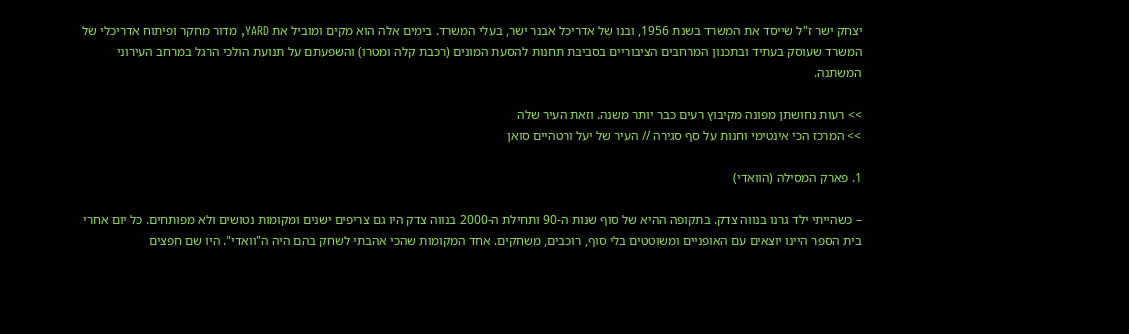יצחק ישר ז"ל שייסד את המשרד בשנת 1956, ובנו של אדריכל אבנר ישר, בעלי המשרד. בימים אלה הוא מקים ומוביל את YARD, מדור מחקר ופיתוח אדריכלי של המשרד שעוסק בעתיד ובתכנון המרחבים הציבוריים בסביבת תחנות להסעת המונים (רכבת קלה ומטרו) והשפעתם על תנועת הולכי הרגל במרחב העירוני המשתנה.

>> רעות נחושתן מפונה מקיבוץ רעים כבר יותר משנה. וזאת העיר שלה
>> המרכז הכי אינטימי וחנות על סף סגירה // העיר של יעל ורטהיים סואן

1. פארק המסילה (הוואדי)

– כשהייתי ילד גרנו בנווה צדק. בתקופה ההיא של סוף שנות ה-90 ותחילת ה-2000 בנווה צדק היו גם צריפים ישנים ומקומות נטושים ולא מפותחים. כל יום אחרי בית הספר היינו יוצאים עם האופניים ומשוטטים בלי סוף, רוכבים, משחקים. אחד המקומות שהכי אהבתי לשחק בהם היה ה"וואדי". היו שם חפצים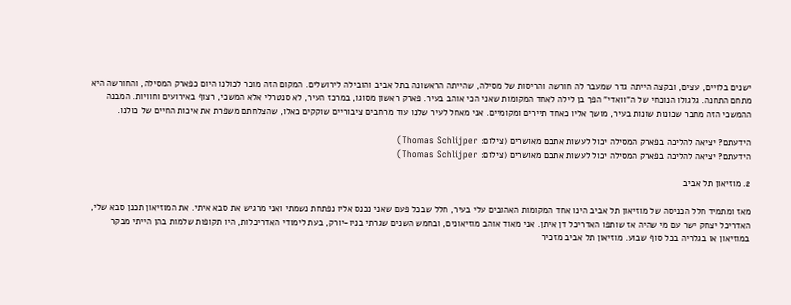ישנים בלויים, עצים, ובקצה הייתה גדר שמעבר לה חורשה והריסות של מסילה, שהייתה הראשונה בתל אביב והובילה לירושלים. המקום הזה מוכר לכולנו היום כפארק המסילה, והחורשה היא מתחם התחנה. גלגולו הנוכחי של ה"וואדי" הפך בן לילה לאחד המקומות שאני הכי אוהב בעיר. פארק ראשון מסוגו, במרכז העיר, לא סנטרלי אלא המשכי, רצוף באירועים וחוויות. המבנה ההמשכי הזה מחבר שכונות שונות בעיר, מושך אליו כאחד תיירים ומקומיים. אני מאחל לעיר שלנו עוד מרחבים ציבוריים שוקקים כאלו, שהצלחתם משפרת את איכות החיים של כולנו.

הידעתם? יציאה להליכה בפארק המסילה יכול לעשות אתכם מאושרים (צילום: Thomas Schlijper)
הידעתם? יציאה להליכה בפארק המסילה יכול לעשות אתכם מאושרים (צילום: Thomas Schlijper)

2. מוזיאון תל אביב

מאז ומתמיד חלל הכניסה של מוזיאון תל אביב הינו אחד המקומות האהובים עלי בעיר, חלל שבכל פעם שאני נכנס אליו נפתחת נשמתי ואני מרגיש את סבא איתי. את המוזיאון תכנן סבא שלי, האדריכל יצחק ישר עם מי שהיה אז שותפו האדריכל דן איתן. אני מאוד אוהב מוזיאונים, ובחמש השנים שגרתי בניו-יורק, בעת לימודי האדריכלות, היו תקופות שלמות בהן הייתי מבקר במוזיאון או בגלריה בכל סוף שבוע. מוזיאון תל אביב מזכיר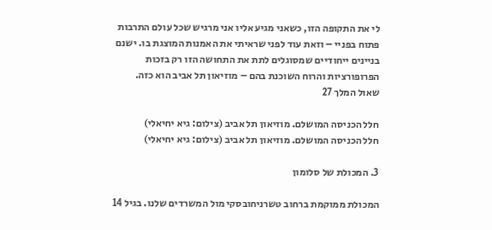לי את התקופה הזו, כשאני מגיע אליו אני מרגיש שכל עולם התרבות פתוח בפניי – וזאת עוד לפני שראיתי את האמנות המוצגת בו. ישנם בניינים ייחודיים שמסוגלים לתת את התחושה הזו רק בזכות הפרופורציות והרוח השוכנת בהם – מוזיאון תל אביב הוא כזה.
שאול המלך 27

חלל הכניסה המושלם. מוזיאון תל אביב (צילום: גיא יחיאלי)
חלל הכניסה המושלם. מוזיאון תל אביב (צילום: גיא יחיאלי)

3. המכולת של סלומון

המכולת ממוקמת ברחוב טשרניחובסקי מול המשרדים שלנו. בגיל 14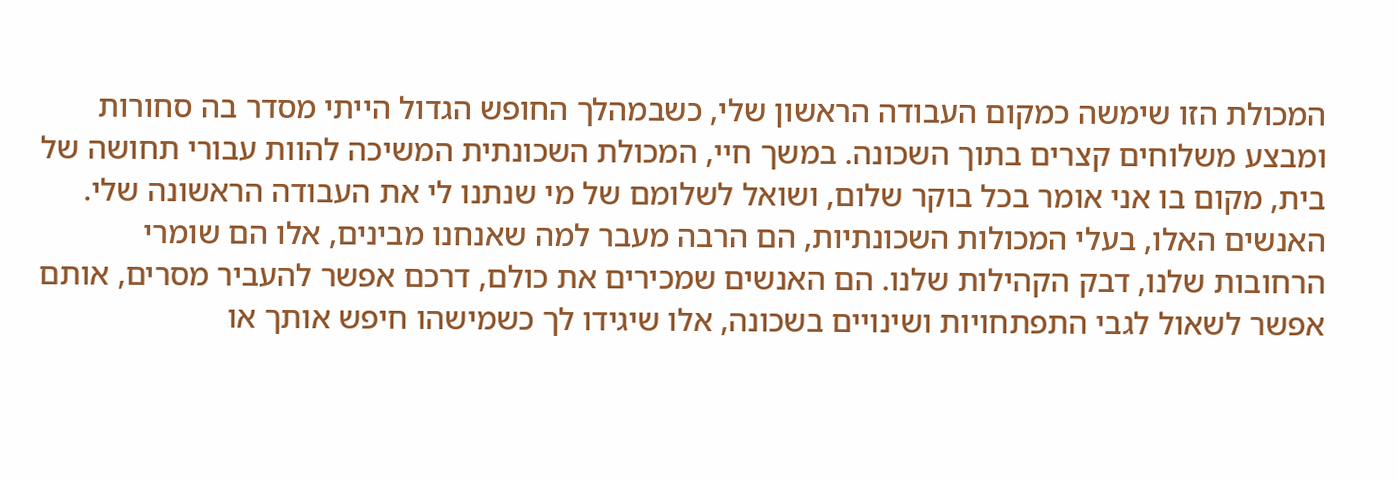המכולת הזו שימשה כמקום העבודה הראשון שלי, כשבמהלך החופש הגדול הייתי מסדר בה סחורות ומבצע משלוחים קצרים בתוך השכונה. במשך חיי, המכולת השכונתית המשיכה להוות עבורי תחושה של בית, מקום בו אני אומר בכל בוקר שלום, ושואל לשלומם של מי שנתנו לי את העבודה הראשונה שלי. האנשים האלו, בעלי המכולות השכונתיות, הם הרבה מעבר למה שאנחנו מבינים, אלו הם שומרי הרחובות שלנו, דבק הקהילות שלנו. הם האנשים שמכירים את כולם, דרכם אפשר להעביר מסרים, אותם אפשר לשאול לגבי התפתחויות ושינויים בשכונה, אלו שיגידו לך כשמישהו חיפש אותך או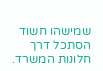שמישהו חשוד הסתכל דרך חלונות המשרד.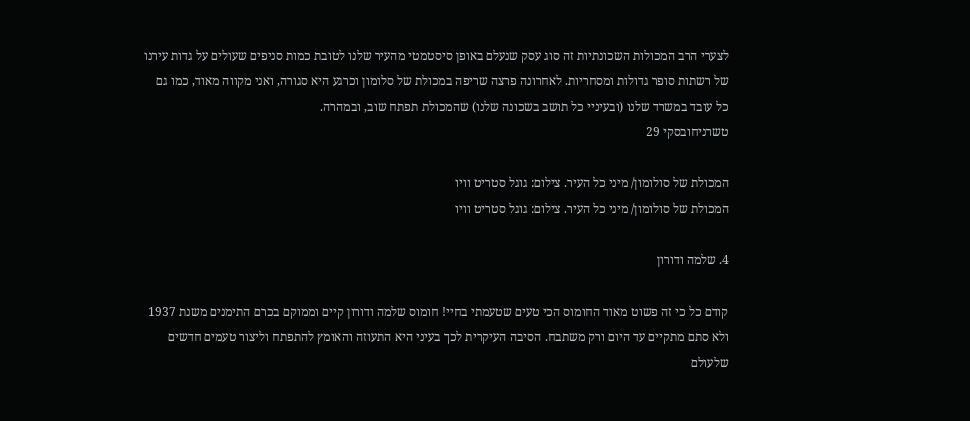לצערי הרב המכולות השכונתיות זה סוג עסק שנעלם באופן סיסטמטי מהעיר שלנו לטובת כמות סניפים שעולים על גדות עירנו של רשתות סופר גדולות ומסחריות. לאחרונה פרצה שריפה במכולת של סלומון וכרגע היא סגורה, ואני מקווה מאוד, כמו גם כל עובד במשרד שלנו (ובעיניי כל תושב בשכונה שלנו) שהמכולת תפתח שוב, ובמהרה.
טשרניחובסקי 29

המכולת של סולומון/ מיני כל העיר. צילום: גוגל סטריט וויו
המכולת של סולומון/ מיני כל העיר. צילום: גוגל סטריט וויו

4. שלמה ודורון

קודם כל כי זה פשוט מאוד החומוס הכי טעים שטעמתי בחיי! חומוס שלמה ודורון קיים וממוקם בכרם התימנים משנת 1937 ולא סתם מתקיים עד היום ורק משתבח. הסיבה העיקרית לכך בעיני היא התעוזה והאומץ להתפתח וליצור טעמים חדשים שלעולם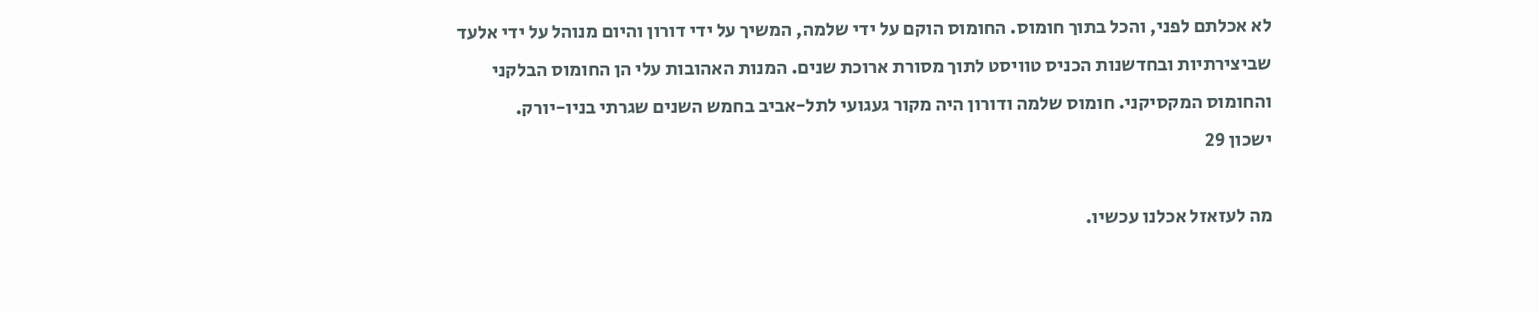לא אכלתם לפני, והכל בתוך חומוס. החומוס הוקם על ידי שלמה, המשיך על ידי דורון והיום מנוהל על ידי אלעד שביצירתיות ובחדשנות הכניס טוויסט לתוך מסורת ארוכת שנים. המנות האהובות עלי הן החומוס הבלקני והחומוס המקסיקני. חומוס שלמה ודורון היה מקור געגועי לתל-אביב בחמש השנים שגרתי בניו-יורק.
ישכון 29

מה לעזאזל אכלנו עכשיו.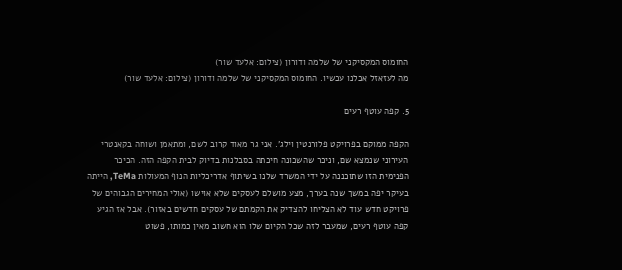החומוס המקסיקני של שלמה ודורון (צילום: אלעד שור)
מה לעזאזל אכלנו עכשיו. החומוס המקסיקני של שלמה ודורון (צילום: אלעד שור)

5. קפה עוטף רעים

הקפה ממוקם בפרויקט פלורנטין וילג'. אני גר מאוד קרוב לשם, ומתאמן ושוחה בקאנטרי העירוני שנמצא שם, וניכר שהשכונה חיכתה בסבלנות בדיוק לבית הקפה הזה. הכיכר הפנימית הזו שתוכננה על ידי המשרד שלנו בשיתוף אדריכליות הנוף המעולות TeMa, הייתה בעיקר יפה במשך שנה בערך, מצע מושלם לעסקים שלא אוישו (אולי המחירים הגבוהים של פרויקט חדש עוד לא הצליחו להצדיק את הקמתם של עסקים חדשים באזור). אבל אז הגיע קפה עוטף רעים, שמעבר לזה שכל הקיום שלו הוא חשוב מאין כמותו, פשוט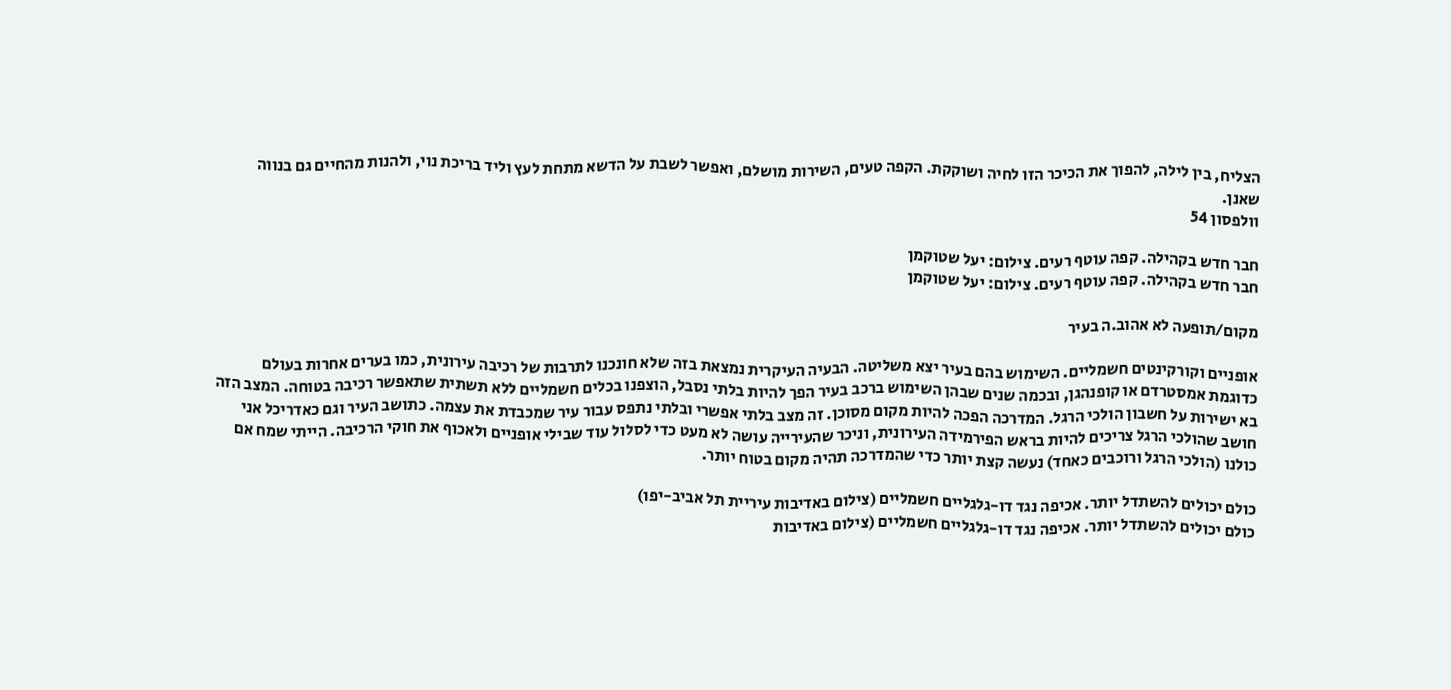הצליח, בין לילה, להפוך את הכיכר הזו לחיה ושוקקת. הקפה טעים, השירות מושלם, ואפשר לשבת על הדשא מתחת לעץ וליד בריכת נוי, ולהנות מהחיים גם בנווה שאנן.
וולפסון 54

חבר חדש בקהילה. קפה עוטף רעים. צילום: יעל שטוקמן
חבר חדש בקהילה. קפה עוטף רעים. צילום: יעל שטוקמן

מקום/תופעה לא אהוב.ה בעיר

אופניים וקורקינטים חשמליים. השימוש בהם בעיר יצא משליטה. הבעיה העיקרית נמצאת בזה שלא חונכנו לתרבות של רכיבה עירונית, כמו בערים אחרות בעולם כדוגמת אמסטרדם או קופנהגן, ובכמה שנים שבהן השימוש ברכב בעיר הפך להיות בלתי נסבל, הוצפנו בכלים חשמליים ללא תשתית שתאפשר רכיבה בטוחה. המצב הזה בא ישירות על חשבון הולכי הרגל. המדרכה הפכה להיות מקום מסוכן. זה מצב בלתי אפשרי ובלתי נתפס עבור עיר שמכבדת את עצמה. כתושב העיר וגם כאדריכל אני חושב שהולכי הרגל צריכים להיות בראש הפירמידה העירונית, וניכר שהעירייה עושה לא מעט כדי לסלול עוד שבילי אופניים ולאכוף את חוקי הרכיבה. הייתי שמח אם כולנו (הולכי הרגל ורוכבים כאחד) נעשה קצת יותר כדי שהמדרכה תהיה מקום בטוח יותר.

כולם יכולים להשתדל יותר. אכיפה נגד דו-גלגליים חשמליים (צילום באדיבות עיריית תל אביב-יפו)
כולם יכולים להשתדל יותר. אכיפה נגד דו-גלגליים חשמליים (צילום באדיבות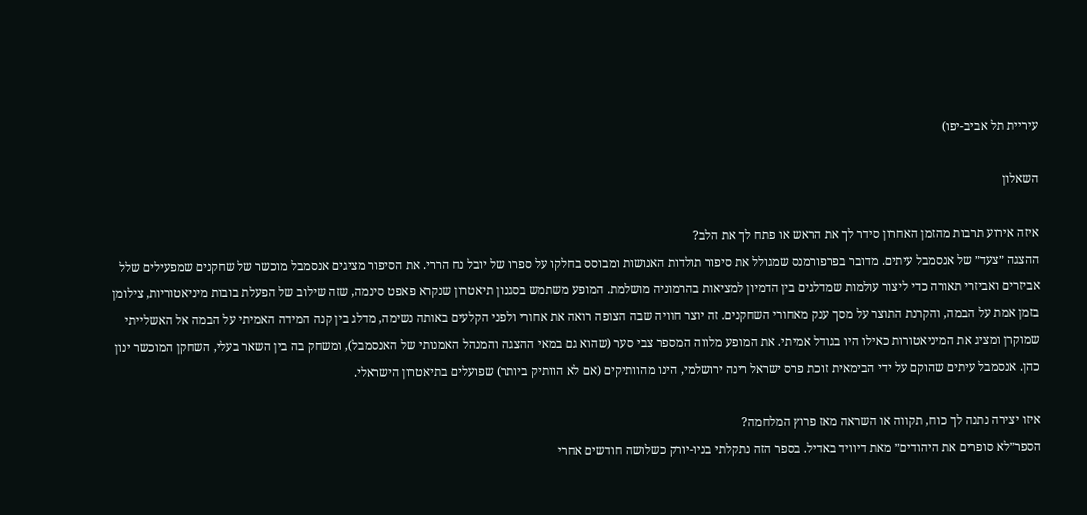עיריית תל אביב-יפו)

השאלון

איזה אירוע תרבות מהזמן האחרון סידר לך את הראש או פתח לך את הלב?
ההצגה ״צעד״ של אנסמבל עיתים. מדובר בפרפורמנס שמגולל את סיפור תולדות האנושות ומבוסס בחלקו על ספרו של יובל נח הררי. את הסיפור מציגים אנסמבל מוכשר של שחקנים שמפעילים שלל אביזרים ואביזרי תאורה כדי ליצור עולמות שמדלגים בין הדמיון למציאות בהרמוניה מושלמת. המופע משתמש בסגנון תיאטרון שנקרא פאפט סינמה, שזה שילוב של הפעלת בובות מיניאטוריות, צילומן בזמן אמת על הבמה, והקרנת התוצר על מסך ענק מאחורי השחקנים. זה יוצר חוויה שבה הצופה רואה את אחורי ולפני הקלעים באותה נשימה, מדלג בין קנה המידה האמיתי על הבמה אל האשלייתי שמוקרן ומציג את המיניאטורות כאילו היו בגודל אמיתי. את המופע מלווה המספר צבי סער (שהוא גם במאי ההצגה והמנהל האמנותי של האנסמבל), ומשחק בה בין השאר בעלי, השחקן המוכשר ינון כהן. אנסמבל עיתים שהוקם על ידי הבימאית זוכת פרס ישראל רינה ירושלמי, הינו מהוותיקים (אם לא הוותיק ביותר) שפועלים בתיאטרון הישראלי.

איזו יצירה נתנה לך כוח, תקווה או השראה מאז פרוץ המלחמה?
הספר״לא סופרים את היהודים״ מאת דיוויד באדיל. בספר הזה נתקלתי בניו-יורק כשלושה חודשים אחרי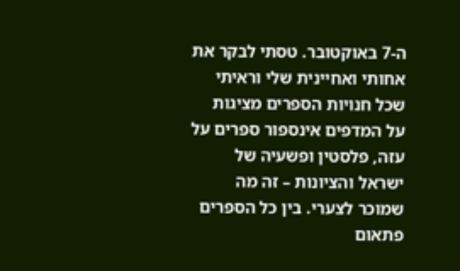ה-7 באוקטובר. טסתי לבקר את אחותי ואחיינית שלי וראיתי שכל חנויות הספרים מציגות על המדפים אינספור ספרים על עזה, פלסטין ופשעיה של ישראל והציונות – זה מה שמוכר לצערי. בין כל הספרים פתאום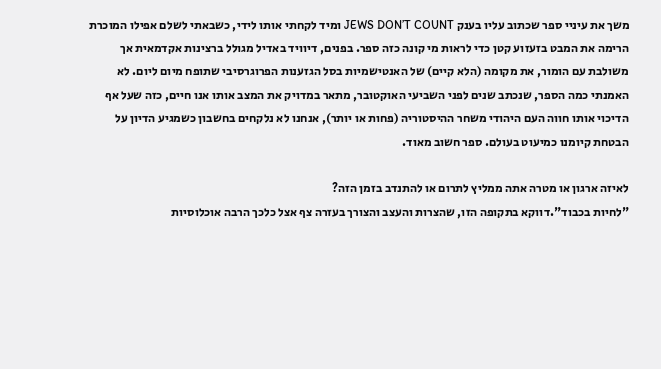משך את עיניי ספר שכתוב עליו בענק JEWS DON’T COUNT ומיד לקחתי אותו לידי, כשבאתי לשלם אפילו המוכרת הרימה את המבט בזעזוע קטן כדי לראות מי קונה כזה ספר. בפנים, דיוויד באדיל מגולל ברצינות אקדמאית אך משולבת עם הומור, את מקומה (הלא קיים) של האנטישמיות בסל הגזענות הפרוגרסיבי שתופח מיום ליום. לא האמנתי כמה הספר, שנכתב שנים לפני השביעי האוקטובר, מתאר במדויק את המצב אותו אנו חיים, כזה שעל אף הדיכוי אותו חווה העם היהודי משחר ההיסטוריה (פחות או יותר), אנחנו לא נלקחים בחשבון כשמגיע הדיון על הבטחת קיומנו כמיעוט בעולם. ספר חשוב מאוד.

לאיזה ארגון או מטרה אתה ממליץ לתרום או להתנדב בזמן הזה?
"לחיות בכבוד".דווקא בתקופה הזו, שהצרות והעצב והצורך בעזרה צף אצל כלכך הרבה אוכלוסיות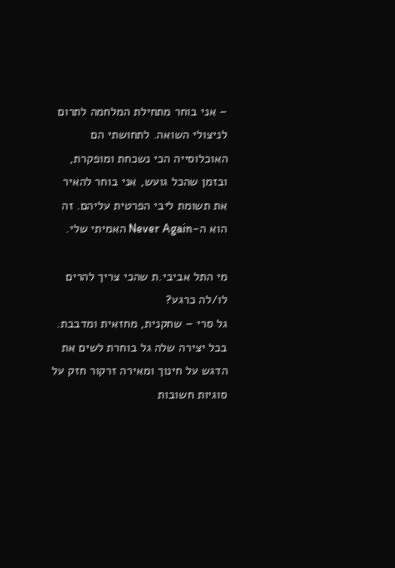– אני בוחר מתחילת המלחמה לתרום לניצולי השואה. לתחושתי הם האוכלוסייה הכי נשכחת ומופקרת, ובזמן שהכל גועש, אני בוחר להאיר את תשומת ליבי הפרטית עליהם. זה הוא ה-Never Again האמיתי שלי.

מי התל אביבי.ת שהכי צריך להרים לו/לה כרגע?
גל סרי – שחקנית, מחזאית ומדבבת. בכל יצירה שלה גל בוחרת לשים את הדגש על חינוך ומאירה זרקור חזק על סוגיות חשובות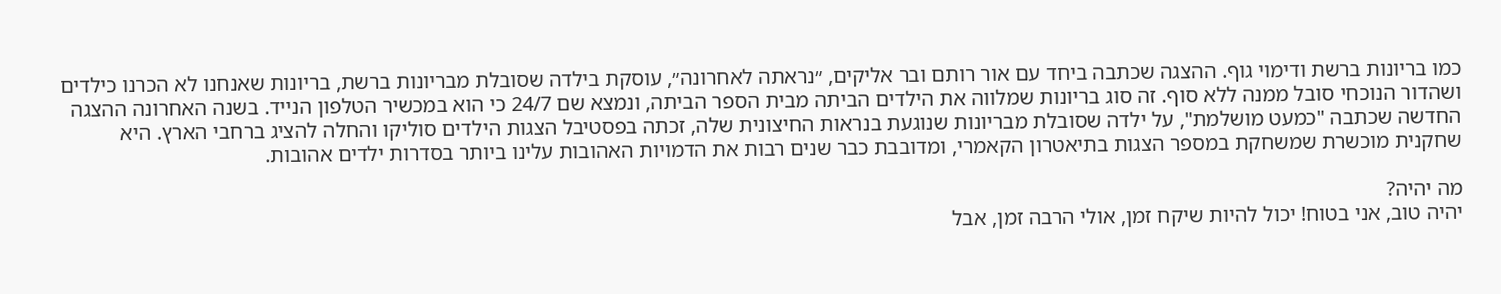כמו בריונות ברשת ודימוי גוף. ההצגה שכתבה ביחד עם אור רותם ובר אליקים, ״נראתה לאחרונה״, עוסקת בילדה שסובלת מבריונות ברשת, בריונות שאנחנו לא הכרנו כילדים ושהדור הנוכחי סובל ממנה ללא סוף. זה סוג בריונות שמלווה את הילדים הביתה מבית הספר הביתה, ונמצא שם 24/7 כי הוא במכשיר הטלפון הנייד. בשנה האחרונה ההצגה החדשה שכתבה "כמעט מושלמת", על ילדה שסובלת מבריונות שנוגעת בנראות החיצונית שלה, זכתה בפסטיבל הצגות הילדים סוליקו והחלה להציג ברחבי הארץ. היא שחקנית מוכשרת שמשחקת במספר הצגות בתיאטרון הקאמרי, ומדובבת כבר שנים רבות את הדמויות האהובות עלינו ביותר בסדרות ילדים אהובות.

מה יהיה?
יהיה טוב, אני בטוח! יכול להיות שיקח זמן, אולי הרבה זמן, אבל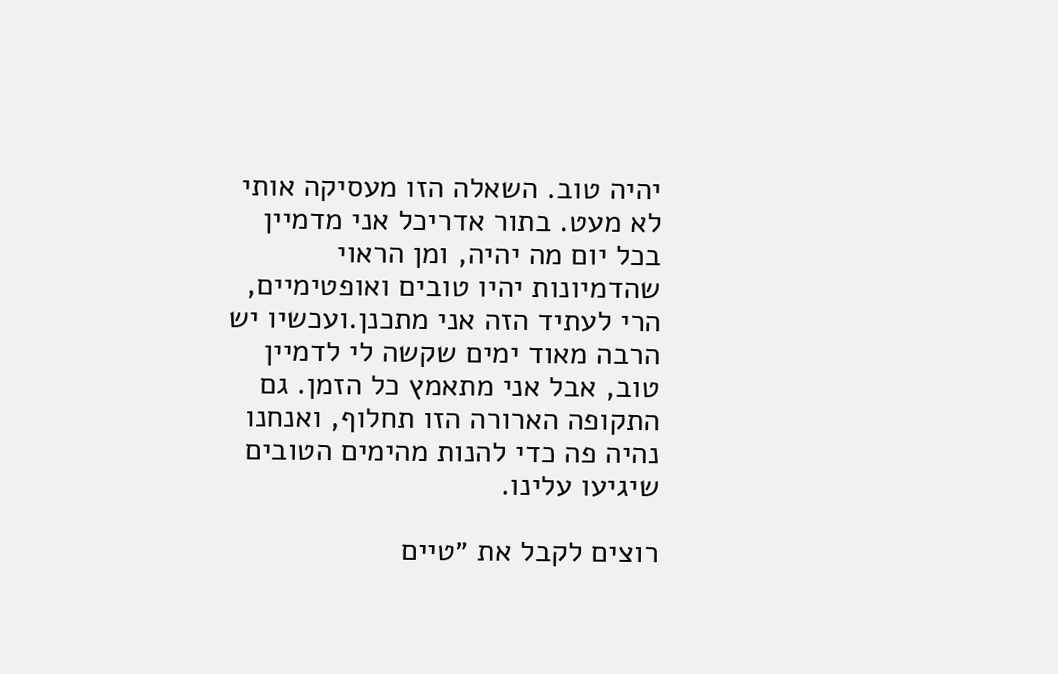יהיה טוב. השאלה הזו מעסיקה אותי לא מעט. בתור אדריכל אני מדמיין בכל יום מה יהיה, ומן הראוי שהדמיונות יהיו טובים ואופטימיים, הרי לעתיד הזה אני מתכנן.ועכשיו יש הרבה מאוד ימים שקשה לי לדמיין טוב, אבל אני מתאמץ כל הזמן. גם התקופה הארורה הזו תחלוף, ואנחנו נהיה פה כדי להנות מהימים הטובים שיגיעו עלינו.

רוצים לקבל את ״טיים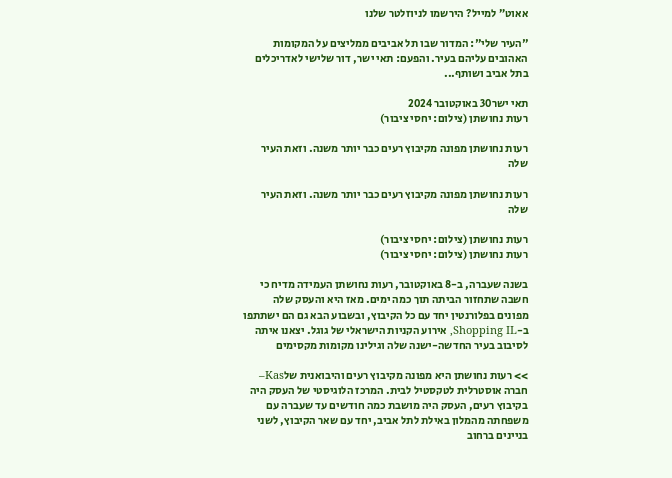אאוט״ למייל? הירשמו לניוזלטר שלנו

"העיר שלי": המדור שבו תל אביבים ממליצים על המקומות האהובים עליהם בעיר. והפעם: תאי ישר, דור שלישי לאדריכלים בתל אביב ושותף...

תאי ישר30 באוקטובר 2024
רעות נחושתן (צילום: יחסי ציבור)

רעות נחושתן מפונה מקיבוץ רעים כבר יותר משנה. וזאת העיר שלה

רעות נחושתן מפונה מקיבוץ רעים כבר יותר משנה. וזאת העיר שלה

רעות נחושתן (צילום: יחסי ציבור)
רעות נחושתן (צילום: יחסי ציבור)

בשנה שעברה, ב-8 באוקטובר, רעות נחושתן העמידה מדיח כי חשבה שתחזור הביתה תוך כמה ימים. מאז היא והעסק שלה מפונים בפלורנטין יחד עם כל הקיבוץ, ובשבוע הבא גם הם ישתתפו ב-Shopping IL, אירוע הקניות הישראלי של גוגל. יצאנו איתה לסיבוב בעיר החדשה-ישנה שלה וגילינו מקומות מקסימים

>> רעות נחושתן היא מפונה מקיבוץ רעים והיבואנית שלKas– חברה אוסטרלית לטקסטיל לבית. המרכז הלוגיסטי של העסק היה בקיבוץ רעים, העסק היה מושבת כמה חודשים עד שעברה עם משפחתה מהמלון באילת לתל אביב, יחד עם שאר הקיבוץ, לשני בניינים ברחוב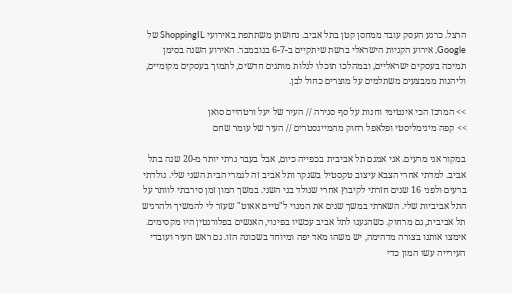הרצל. כרגע העסק עובד ממחסן קטן בתל אביב. נחושתן משתתפת באירועי ShoppingIL של Google, אירוע הקניות הישראלי ברשת שיתקיים ב-6-7 בנובמבר. האירוע השנה בסימן תמיכה בעסקים ישראליים, ובמהלכו תוכלו לגלות מותגים חדשים, לתמוך בעסקים מקומיים, וליהנות ממבצעים משתלמים על מוצרים כחול לבן.

>> המרכז הכי אינטימי וחנות על סף סגירה // העיר של יעל ורטהיים סואן
>> קפה מינימליסטי ופלאפל רחוק מהמיינסטרים // העיר של עומר שחם

במקור אני מרעים. אני אמנם תל אביבית בכפייה כיום, אבל בעבר גרתי יותר מ-20 שנה בתל אביב. למדתי אחרי הצבא עיצוב טקסטיל בשנקר ותל אביב זה לגמרי הבית השני שלי. נולדתי ברעים ולפני 16 שנים חזרתי לקיבוץ אחרי שנולד בני השני. במשך המון זמן סירבתי לוותר על התל אביביות שלי. השארתי במשך שנים את המנוי ל"טיים אאוט" שעזר לי להמשיך ולהרגיש תל אביבית, גם מרחוק. כשהגענו לתל אביב עכשיו בפינוי, האנשים בפלורנטין היו מקסימים. אימצו אותנו בצורה מדהימה, יש משהו מאד יפה ומיוחד בשכונה הזו. גם ראש העיר ועובדי העירייה עשו המון כדי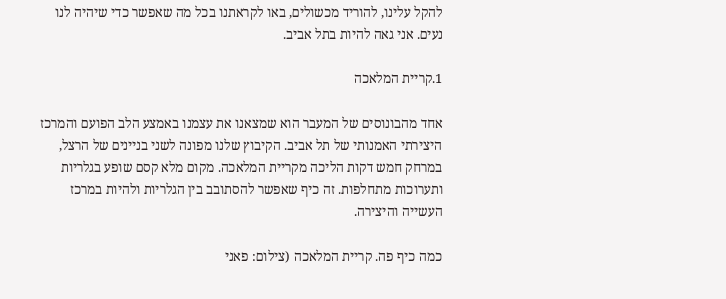להקל עלינו, להוריד מכשולים, באו לקראתנו בכל מה שאפשר כדי שיהיה לנו נעים. אני גאה להיות בתל אביב.

1.קריית המלאכה

אחד מהבונוסים של המעבר הוא שמצאנו את עצמנו באמצע הלב הפועם והמרכז היצירתי האמנותי של תל אביב. הקיבוץ שלנו מפונה לשני בניינים של הרצל, במרחק חמש דקות הליכה מקריית המלאכה. מקום מלא קסם שופע בגלריות ותערוכות מתחלפות. זה כיף שאפשר להסתובב בין הגלריות ולהיות במרכז העשייה והיצירה.

כמה כיף פה. קריית המלאכה (צילום: פאני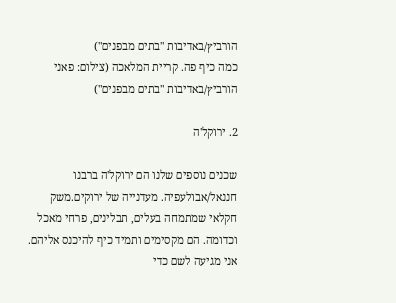הורביץ/באדיבות "בתים מבפנים")
כמה כיף פה. קריית המלאכה (צילום: פאני הורביץ/באדיבות "בתים מבפנים")

2. ירוקל'ה

שכנים נוספים שלנו הם ירוקל'ה ברבנו חננאל/אבולעפיה. מעדנייה של ירוקים.משק חקלאי שמתמחה בעלים, תבלינים, פרחי מאכל וכדומה. הם מקסימים ותמיד כיף להיכנס אליהם. אני מגיעה לשם כדי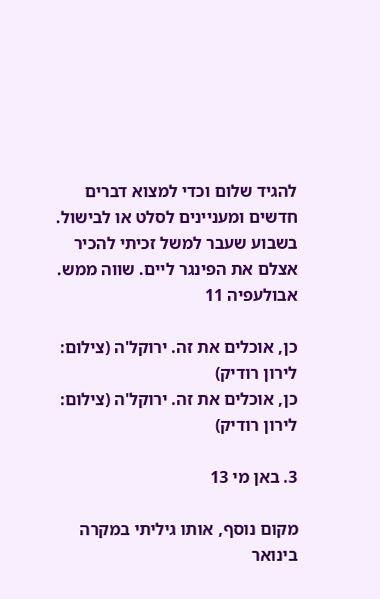להגיד שלום וכדי למצוא דברים חדשים ומעניינים לסלט או לבישול. בשבוע שעבר למשל זכיתי להכיר אצלם את הפינגר ליים. שווה ממש.
אבולעפיה 11

כן, אוכלים את זה. ירוקל'ה (צילום: לירון רודיק)
כן, אוכלים את זה. ירוקל'ה (צילום: לירון רודיק)

3. באן מי 13

מקום נוסף, אותו גיליתי במקרה בינואר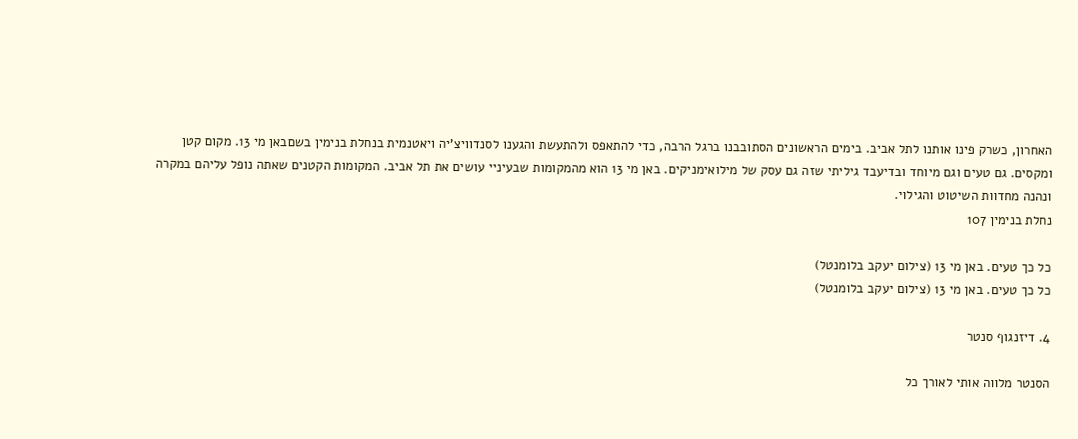האחרון, כשרק פינו אותנו לתל אביב. בימים הראשונים הסתובבנו ברגל הרבה, כדי להתאפס ולהתעשת והגענו לסנדוויצ'יה ויאטנמית בנחלת בנימין בשםבאן מי 13. מקום קטן ומקסים. גם טעים וגם מיוחד ובדיעבד גיליתי שזה גם עסק של מילואימניקים. באן מי 13 הוא מהמקומות שבעיניי עושים את תל אביב. המקומות הקטנים שאתה נופל עליהם במקרה ונהנה מחדוות השיטוט והגילוי.
נחלת בנימין 107

כל כך טעים. באן מי 13 (צילום יעקב בלומנטל)
כל כך טעים. באן מי 13 (צילום יעקב בלומנטל)

4. דיזנגוף סנטר

הסנטר מלווה אותי לאורך כל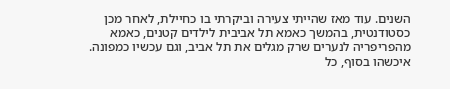השנים. עוד מאז שהייתי צעירה וביקרתי בו כחיילת, לאחר מכן כסטודנטית, בהמשך כאמא תל אביבית לילדים קטנים, כאמא מהפריפריה לנערים שרק מגלים את תל אביב, וגם עכשיו כמפונה. איכשהו בסוף, כל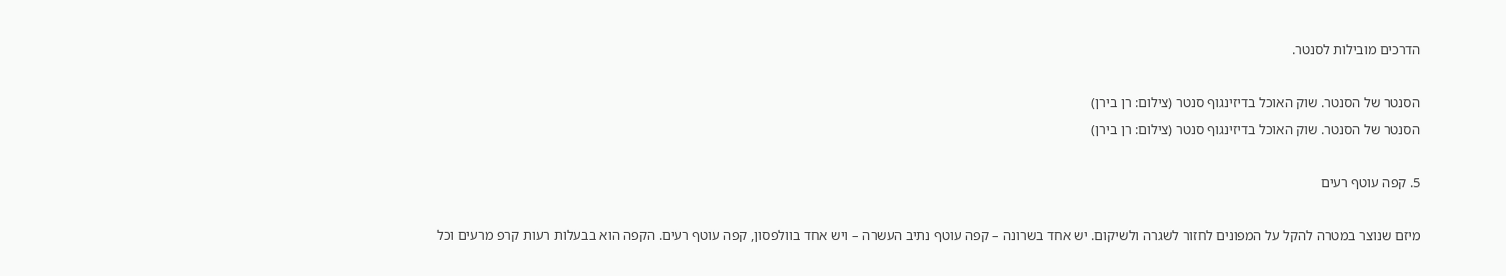הדרכים מובילות לסנטר.

הסנטר של הסנטר. שוק האוכל בדיזינגוף סנטר (צילום: רן בירן)
הסנטר של הסנטר. שוק האוכל בדיזינגוף סנטר (צילום: רן בירן)

5. קפה עוטף רעים

מיזם שנוצר במטרה להקל על המפונים לחזור לשגרה ולשיקום. יש אחד בשרונה – קפה עוטף נתיב העשרה – ויש אחד בוולפסון, קפה עוטף רעים. הקפה הוא בבעלות רעות קרפ מרעים וכל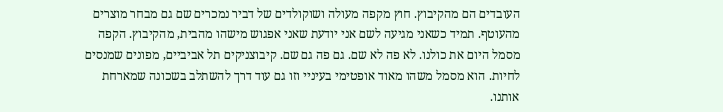העובדים הם מהקיבוץ. חוץ מקפה מעולה ושוקולדים של דביר נמכרים שם גם מבחר מוצרים מהעוטף. תמיד כשאני מגיעה לשם אני יודעת שאני אפגוש מישהו מהבית, מהקיבוץ. הקפה מסמל היום את כולנו. לא פה לא שם. גם פה גם שם. קיבוצניקים תל אביביים, מפונים שמנסים לחיות. הוא מסמל משהו מאוד אופטימי בעיניי וזו גם עוד דרך להשתלב בשכונה שמארחת אותנו.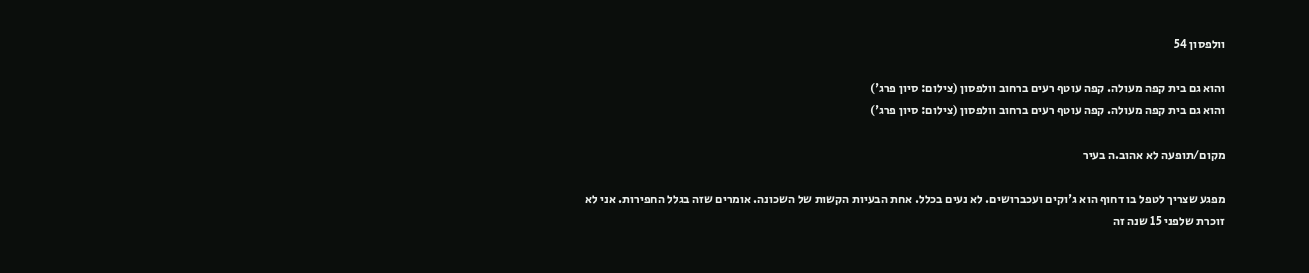וולפסון 54

והוא גם בית קפה מעולה. קפה עוטף רעים ברחוב וולפסון (צילום: סיון פרג')
והוא גם בית קפה מעולה. קפה עוטף רעים ברחוב וולפסון (צילום: סיון פרג')

מקום/תופעה לא אהוב.ה בעיר

מפגע שצריך לטפל בו דחוף הוא ג'וקים ועכברושים. לא נעים בכלל. אחת הבעיות הקשות של השכונה. אומרים שזה בגלל החפירות. אני לא זוכרת שלפני 15 שנה זה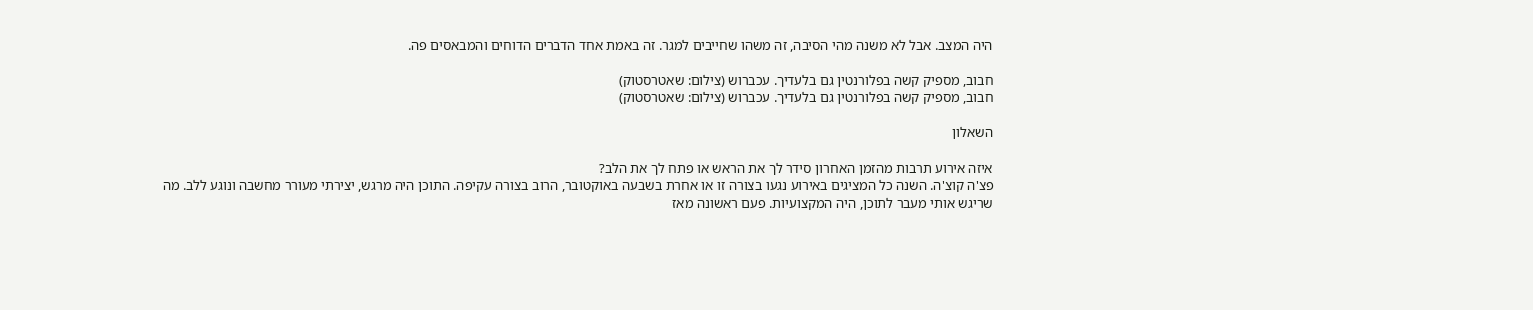היה המצב. אבל לא משנה מהי הסיבה, זה משהו שחייבים למגר. זה באמת אחד הדברים הדוחים והמבאסים פה.

חבוב, מספיק קשה בפלורנטין גם בלעדיך. עכברוש (צילום: שאטרסטוק)
חבוב, מספיק קשה בפלורנטין גם בלעדיך. עכברוש (צילום: שאטרסטוק)

השאלון

איזה אירוע תרבות מהזמן האחרון סידר לך את הראש או פתח לך את הלב?
פצ'ה קוצ'ה. השנה כל המציגים באירוע נגעו בצורה זו או אחרת בשבעה באוקטובר, הרוב בצורה עקיפה. התוכן היה מרגש, יצירתי מעורר מחשבה ונוגע ללב. מה שריגש אותי מעבר לתוכן, היה המקצועיות. פעם ראשונה מאז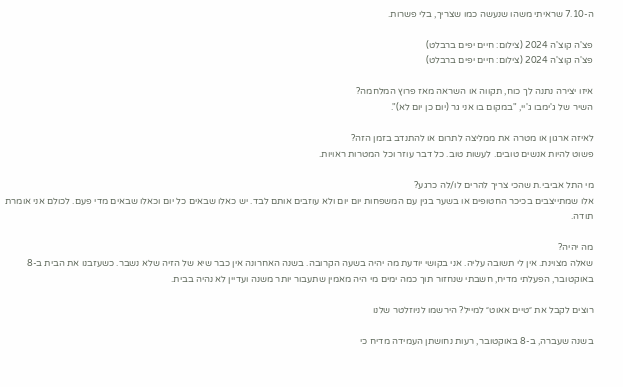ה-7.10 שראיתי משהו שנעשה כמו שצריך, בלי פשרות.

פצ'ה קוצ'ה 2024 (צילום: חיים יפים ברבלט)
פצ'ה קוצ'ה 2024 (צילום: חיים יפים ברבלט)

איזו יצירה נתנה לך כוח, תקווה או השראה מאז פרוץ המלחמה?
השיר של ג'ימבו ג'יי, "במקום בו אני גר (יום כן יום לא)".

לאיזה ארגון או מטרה את ממליצה לתרום או להתנדב בזמן הזה?
פשוט להיות אנשים טובים. לעשות טוב. כל דבר עוזר וכל המטרות ראויות.

מי התל אביבי.ת שהכי צריך להרים לו/לה כרגע?
אלו שמתייצבים בכיכר החטופים או בשער בגין עם המשפחות יום יום ולא עוזבים אותם לבד. יש כאלו שבאים כל יום וכאלו שבאים מדי פעם. לכולם אני אומרת תודה.

מה יהיה?
שאלה מצוינת. אין לי תשובה עליה. אני בקושי יודעת מה יהיה בשעה הקרובה. בשנה האחרונה אין כבר שיא של הזיה שלא נשבר. כשעזבנו את הבית ב-8 באוקטובר, הפעלתי מדיח, חשבתי שנחזור תוך כמה ימים מי היה מאמין שתעבור יותר משנה ועדיין לא נהיה בבית.

רוצים לקבל את ״טיים אאוט״ למייל? הירשמו לניוזלטר שלנו

בשנה שעברה, ב-8 באוקטובר, רעות נחושתן העמידה מדיח כי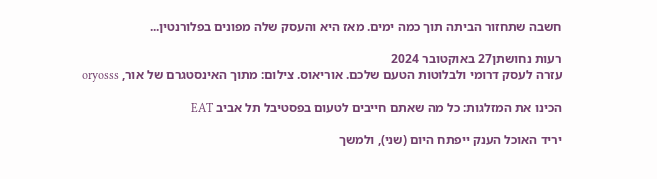חשבה שתחזור הביתה תוך כמה ימים. מאז היא והעסק שלה מפונים בפלורנטין...

רעות נחושתן27 באוקטובר 2024
עזרה לעסק דרומי ולבלוטות הטעם שלכם. אוריאוס. צילום: מתוך האינסטגרם של אור, oryosss

הכינו את המזלגות: כל מה שאתם חייבים לטעום בפסטיבל תל אביב EAT

יריד האוכל הענק ייפתח היום (שני), ולמשך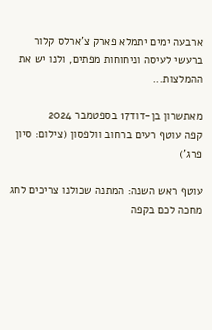ארבעה ימים יתמלא פארק צ'ארלס קלור ברעשי לעיסה וניחוחות מפתים, ולנו יש את ההמלצות...

מאתשרון בן-דוד17 בספטמבר 2024
קפה עוטף רעים ברחוב וולפסון (צילום: סיון פרג')

עוטף ראש השנה: המתנה שכולנו צריכים לחג מחכה לכם בקפה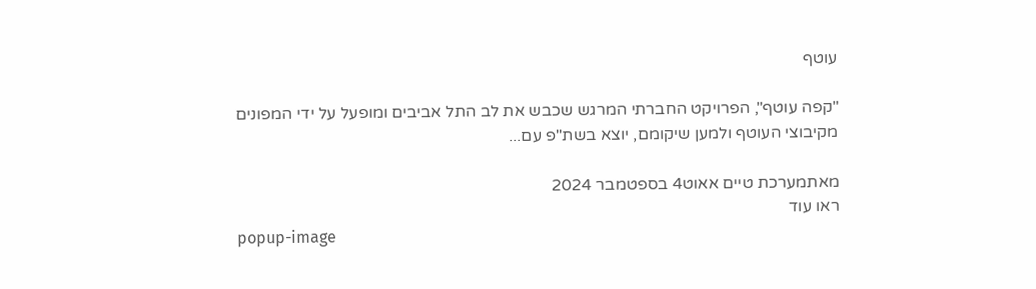עוטף

"קפה עוטף", הפרויקט החברתי המרגש שכבש את לב התל אביבים ומופעל על ידי המפונים מקיבוצי העוטף ולמען שיקומם, יוצא בשת"פ עם...

מאתמערכת טיים אאוט4 בספטמבר 2024
ראו עוד
popup-image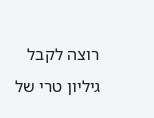רוצה לקבל גיליון טרי של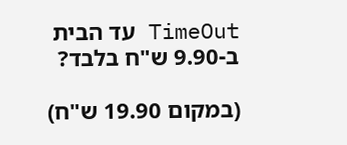TimeOut עד הבית ב-9.90 ש"ח בלבד?

(במקום 19.90 ש"ח)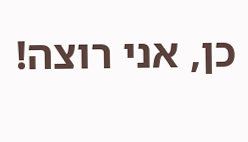כן, אני רוצה!